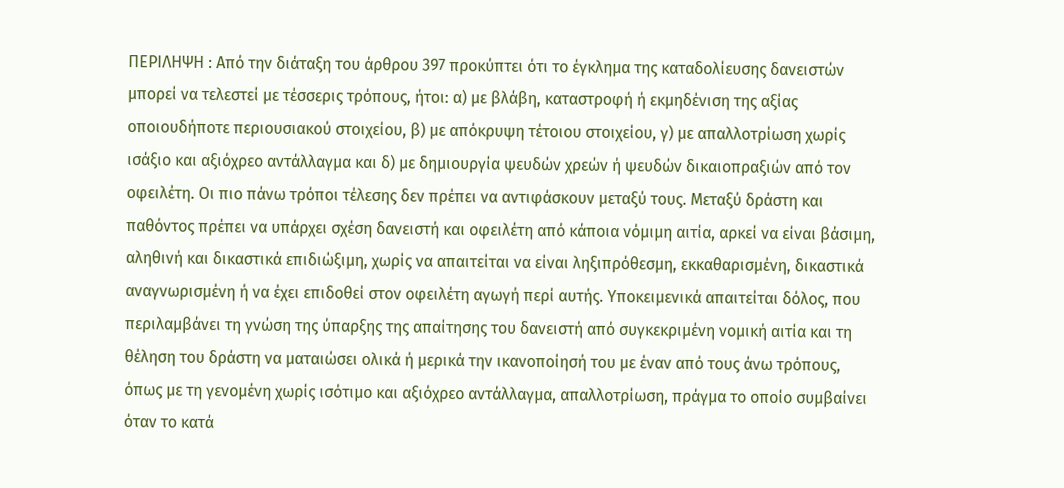ΠΕΡΙΛΗΨΗ : Από την διάταξη του άρθρου 397 προκύπτει ότι το έγκλημα της καταδολίευσης δανειστών μπορεί να τελεστεί με τέσσερις τρόπους, ήτοι: α) με βλάβη, καταστροφή ή εκμηδένιση της αξίας οποιουδήποτε περιουσιακού στοιχείου, β) με απόκρυψη τέτοιου στοιχείου, γ) με απαλλοτρίωση χωρίς ισάξιο και αξιόχρεο αντάλλαγμα και δ) με δημιουργία ψευδών χρεών ή ψευδών δικαιοπραξιών από τον οφειλέτη. Οι πιο πάνω τρόποι τέλεσης δεν πρέπει να αντιφάσκουν μεταξύ τους. Μεταξύ δράστη και παθόντος πρέπει να υπάρχει σχέση δανειστή και οφειλέτη από κάποια νόμιμη αιτία, αρκεί να είναι βάσιμη, αληθινή και δικαστικά επιδιώξιμη, χωρίς να απαιτείται να είναι ληξιπρόθεσμη, εκκαθαρισμένη, δικαστικά αναγνωρισμένη ή να έχει επιδοθεί στον οφειλέτη αγωγή περί αυτής. Υποκειμενικά απαιτείται δόλος, που περιλαμβάνει τη γνώση της ύπαρξης της απαίτησης του δανειστή από συγκεκριμένη νομική αιτία και τη θέληση του δράστη να ματαιώσει ολικά ή μερικά την ικανοποίησή του με έναν από τους άνω τρόπους, όπως με τη γενομένη χωρίς ισότιμο και αξιόχρεο αντάλλαγμα, απαλλοτρίωση, πράγμα το οποίο συμβαίνει όταν το κατά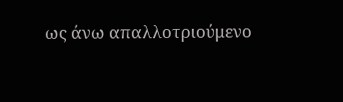ως άνω απαλλοτριούμενο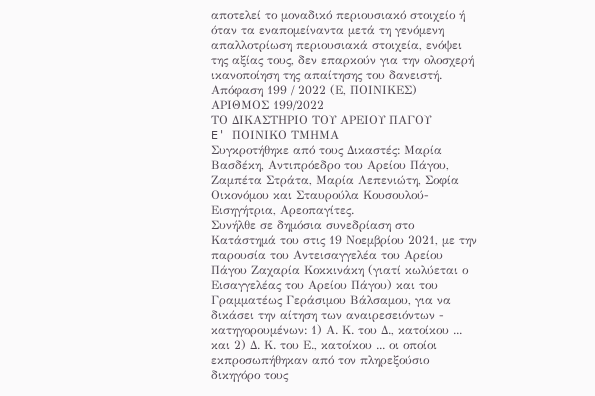αποτελεί το μοναδικό περιουσιακό στοιχείο ή όταν τα εναπομείναντα μετά τη γενόμενη απαλλοτρίωση περιουσιακά στοιχεία, ενόψει της αξίας τους, δεν επαρκούν για την ολοσχερή ικανοποίηση της απαίτησης του δανειστή.
Απόφαση 199 / 2022 (Ε, ΠΟΙΝΙΚΕΣ)
ΑΡΙΘΜΟΣ 199/2022
ΤΟ ΔΙΚΑΣΤΗΡΙΟ ΤΟΥ ΑΡΕΙΟΥ ΠΑΓΟΥ
E' ΠΟΙΝΙΚΟ ΤΜΗΜΑ
Συγκροτήθηκε από τους Δικαστές: Μαρία Βασδέκη, Αντιπρόεδρο του Αρείου Πάγου, Ζαμπέτα Στράτα, Μαρία Λεπενιώτη, Σοφία Οικονόμου και Σταυρούλα Κουσουλού- Εισηγήτρια, Αρεοπαγίτες.
Συνήλθε σε δημόσια συνεδρίαση στο Κατάστημά του στις 19 Νοεμβρίου 2021, με την παρουσία του Αντεισαγγελέα του Αρείου Πάγου Ζαχαρία Κοκκινάκη (γιατί κωλύεται ο Εισαγγελέας του Αρείου Πάγου) και του Γραμματέως Γεράσιμου Βάλσαμου, για να δικάσει την αίτηση των αναιρεσειόντων - κατηγορουμένων: 1) Α. Κ. του Δ., κατοίκου ... και 2) Δ. Κ. του Ε., κατοίκου ... οι οποίοι εκπροσωπήθηκαν από τον πληρεξούσιο δικηγόρο τους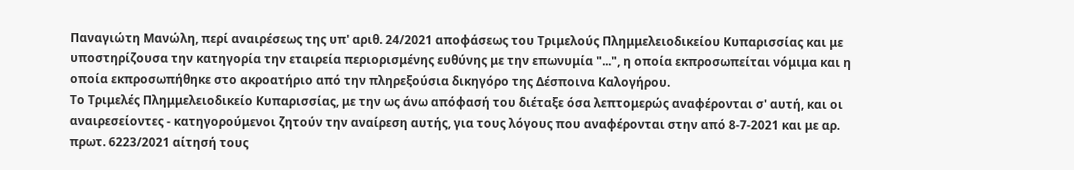Παναγιώτη Μανώλη, περί αναιρέσεως της υπ' αριθ. 24/2021 αποφάσεως του Τριμελούς Πλημμελειοδικείου Κυπαρισσίας και με υποστηρίζουσα την κατηγορία την εταιρεία περιορισμένης ευθύνης με την επωνυμία "...", η οποία εκπροσωπείται νόμιμα και η οποία εκπροσωπήθηκε στο ακροατήριο από την πληρεξούσια δικηγόρο της Δέσποινα Καλογήρου.
Το Τριμελές Πλημμελειοδικείο Κυπαρισσίας, με την ως άνω απόφασή του διέταξε όσα λεπτομερώς αναφέρονται σ' αυτή, και οι αναιρεσείοντες - κατηγορούμενοι ζητούν την αναίρεση αυτής, για τους λόγους που αναφέρονται στην από 8-7-2021 και με αρ. πρωτ. 6223/2021 αίτησή τους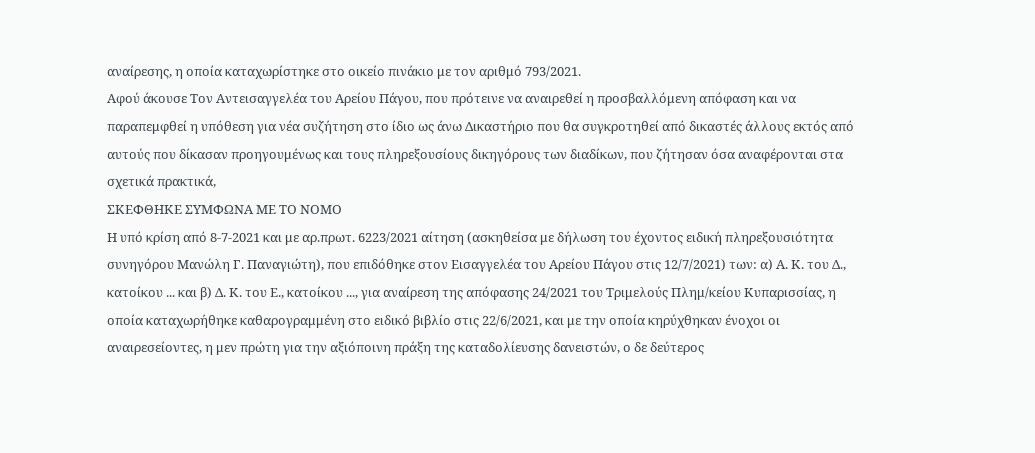αναίρεσης, η οποία καταχωρίστηκε στο οικείο πινάκιο με τον αριθμό 793/2021.
Αφού άκουσε Τον Αντεισαγγελέα του Αρείου Πάγου, που πρότεινε να αναιρεθεί η προσβαλλόμενη απόφαση και να παραπεμφθεί η υπόθεση για νέα συζήτηση στο ίδιο ως άνω Δικαστήριο που θα συγκροτηθεί από δικαστές άλλους εκτός από αυτούς που δίκασαν προηγουμένως και τους πληρεξουσίους δικηγόρους των διαδίκων, που ζήτησαν όσα αναφέρονται στα σχετικά πρακτικά,
ΣΚΕΦΘΗΚΕ ΣΥΜΦΩΝΑ ΜΕ ΤΟ ΝΟΜΟ
Η υπό κρίση από 8-7-2021 και με αρ.πρωτ. 6223/2021 αίτηση (ασκηθείσα με δήλωση του έχοντος ειδική πληρεξουσιότητα συνηγόρου Μανώλη Γ. Παναγιώτη), που επιδόθηκε στον Εισαγγελέα του Αρείου Πάγου στις 12/7/2021) των: α) Α. Κ. του Δ., κατοίκου ... και β) Δ. Κ. του Ε., κατοίκου ..., για αναίρεση της απόφασης 24/2021 του Τριμελούς Πλημ/κείου Κυπαρισσίας, η οποία καταχωρήθηκε καθαρογραμμένη στο ειδικό βιβλίο στις 22/6/2021, και με την οποία κηρύχθηκαν ένοχοι οι αναιρεσείοντες, η μεν πρώτη για την αξιόποινη πράξη της καταδολίευσης δανειστών, ο δε δεύτερος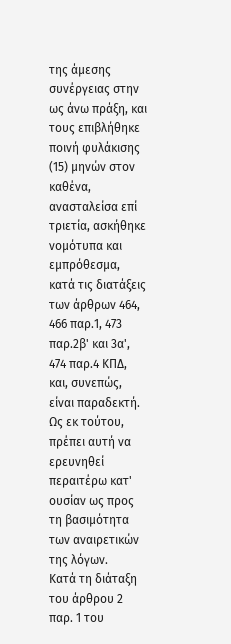της άμεσης συνέργειας στην ως άνω πράξη, και τους επιβλήθηκε ποινή φυλάκισης (15) μηνών στον καθένα, ανασταλείσα επί τριετία, ασκήθηκε νομότυπα και εμπρόθεσμα, κατά τις διατάξεις των άρθρων 464, 466 παρ.1, 473 παρ.2β' και 3α', 474 παρ.4 ΚΠΔ, και, συνεπώς, είναι παραδεκτή. Ως εκ τούτου, πρέπει αυτή να ερευνηθεί περαιτέρω κατ' ουσίαν ως προς τη βασιμότητα των αναιρετικών της λόγων.
Κατά τη διάταξη του άρθρου 2 παρ. 1 του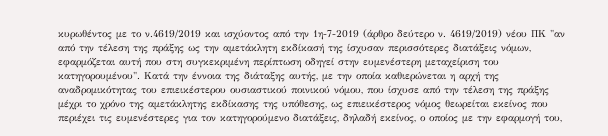κυρωθέντος με το ν.4619/2019 και ισχύοντος από την 1η-7-2019 (άρθρο δεύτερο ν. 4619/2019) νέου ΠΚ "αν από την τέλεση της πράξης ως την αμετάκλητη εκδίκασή της ίσχυσαν περισσότερες διατάξεις νόμων, εφαρμόζεται αυτή που στη συγκεκριμένη περίπτωση οδηγεί στην ευμενέστερη μεταχείριση του κατηγορουμένου". Κατά την έννοια της διάταξης αυτής, με την οποία καθιερώνεται η αρχή της αναδρομικότητας του επιεικέστερου ουσιαστικού ποινικού νόμου, που ίσχυσε από την τέλεση της πράξης μέχρι το χρόνο της αμετάκλητης εκδίκασης της υπόθεσης, ως επιεικέστερος νόμος θεωρείται εκείνος που περιέχει τις ευμενέστερες για τον κατηγορούμενο διατάξεις, δηλαδή εκείνος, ο οποίος με την εφαρμογή του,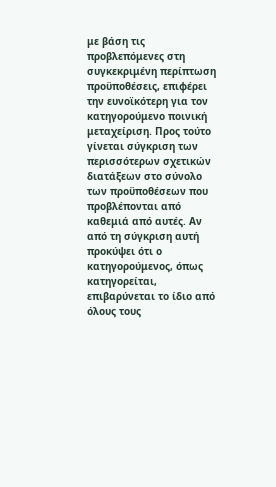με βάση τις προβλεπόμενες στη συγκεκριμένη περίπτωση προϋποθέσεις, επιφέρει την ευνοϊκότερη για τον κατηγορούμενο ποινική μεταχείριση. Προς τούτο γίνεται σύγκριση των περισσότερων σχετικών διατάξεων στο σύνολο των προϋποθέσεων που προβλέπονται από καθεμιά από αυτές. Αν από τη σύγκριση αυτή προκύψει ότι ο κατηγορούμενος, όπως κατηγορείται, επιβαρύνεται το ίδιο από όλους τους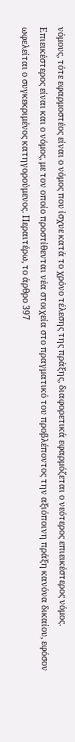νόμους, τότε εφαρμοστέος είναι ο νόμος που ίσχυε κατά το χρόνο τέλεσης της πράξης, διαφορετικά εφαρμόζεται ο νεότερος επιεικέστερος νόμος. Επιεικέστερος είναι και ο νόμος, με τον οποίο προστίθενται νέα στοιχεία στο πραγματικό του προβλέποντος την αξιόποινη πράξη κανόνα δικαίου, εφόσον ωφελείται ο συγκεκριμένος κατηγορούμενος. Περαιτέρω, το άρθρο 397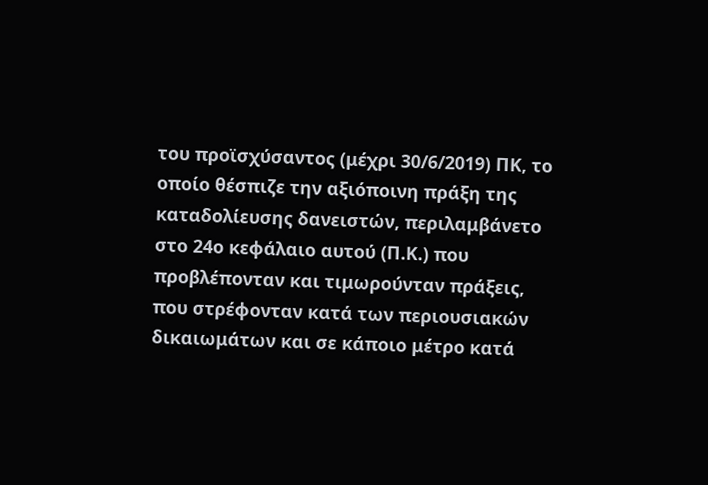του προϊσχύσαντος (μέχρι 30/6/2019) ΠΚ, το οποίο θέσπιζε την αξιόποινη πράξη της καταδολίευσης δανειστών, περιλαμβάνετο στο 24ο κεφάλαιο αυτού (Π.Κ.) που προβλέπονταν και τιμωρούνταν πράξεις, που στρέφονταν κατά των περιουσιακών δικαιωμάτων και σε κάποιο μέτρο κατά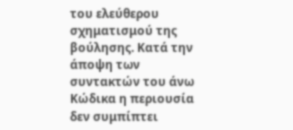του ελεύθερου σχηματισμού της βούλησης. Κατά την άποψη των συντακτών του άνω Κώδικα η περιουσία δεν συμπίπτει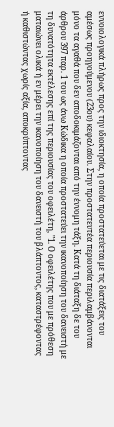εννοιολογικά πλήρως προς την ιδιοκτησία, η οποία προστατεύεται με τις διατάξεις του αμέσως προηγούμενου (23ου) κεφαλαίου. Στην προστατευτέα περιουσία περιλαμβάνονται μόνο τα αγαθά που δεν αποδοκιμάζονται από την έννομη τάξη. Κατά τη διάταξη δε του άρθρου 397 παρ. 1 του ως άνω Κώδικα η οποία προστατεύει την ικανοποίηση του δανειστή με τη δυνατότητα εκτέλεσης επί της περιουσίας του οφειλέτη, "1. Ο οφειλέτης που με πρόθεση ματαιώνει ολικά ή εν μέρει την ικανοποίηση του δανειστή του βλάπτοντος, καταστρέφοντας ή καθιστώντας χωρίς αξία, αποκρύπτοντας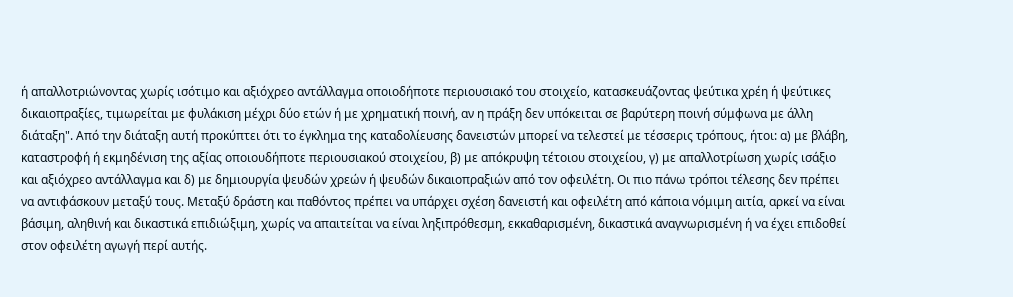ή απαλλοτριώνοντας χωρίς ισότιμο και αξιόχρεο αντάλλαγμα οποιοδήποτε περιουσιακό του στοιχείο, κατασκευάζοντας ψεύτικα χρέη ή ψεύτικες δικαιοπραξίες, τιμωρείται με φυλάκιση μέχρι δύο ετών ή με χρηματική ποινή, αν η πράξη δεν υπόκειται σε βαρύτερη ποινή σύμφωνα με άλλη διάταξη". Από την διάταξη αυτή προκύπτει ότι το έγκλημα της καταδολίευσης δανειστών μπορεί να τελεστεί με τέσσερις τρόπους, ήτοι: α) με βλάβη, καταστροφή ή εκμηδένιση της αξίας οποιουδήποτε περιουσιακού στοιχείου, β) με απόκρυψη τέτοιου στοιχείου, γ) με απαλλοτρίωση χωρίς ισάξιο και αξιόχρεο αντάλλαγμα και δ) με δημιουργία ψευδών χρεών ή ψευδών δικαιοπραξιών από τον οφειλέτη. Οι πιο πάνω τρόποι τέλεσης δεν πρέπει να αντιφάσκουν μεταξύ τους. Μεταξύ δράστη και παθόντος πρέπει να υπάρχει σχέση δανειστή και οφειλέτη από κάποια νόμιμη αιτία, αρκεί να είναι βάσιμη, αληθινή και δικαστικά επιδιώξιμη, χωρίς να απαιτείται να είναι ληξιπρόθεσμη, εκκαθαρισμένη, δικαστικά αναγνωρισμένη ή να έχει επιδοθεί στον οφειλέτη αγωγή περί αυτής.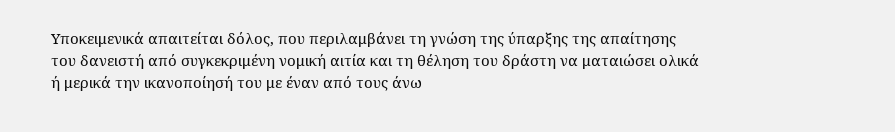Υποκειμενικά απαιτείται δόλος, που περιλαμβάνει τη γνώση της ύπαρξης της απαίτησης του δανειστή από συγκεκριμένη νομική αιτία και τη θέληση του δράστη να ματαιώσει ολικά ή μερικά την ικανοποίησή του με έναν από τους άνω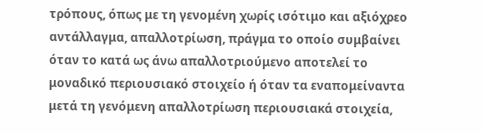τρόπους, όπως με τη γενομένη χωρίς ισότιμο και αξιόχρεο αντάλλαγμα, απαλλοτρίωση, πράγμα το οποίο συμβαίνει όταν το κατά ως άνω απαλλοτριούμενο αποτελεί το μοναδικό περιουσιακό στοιχείο ή όταν τα εναπομείναντα μετά τη γενόμενη απαλλοτρίωση περιουσιακά στοιχεία,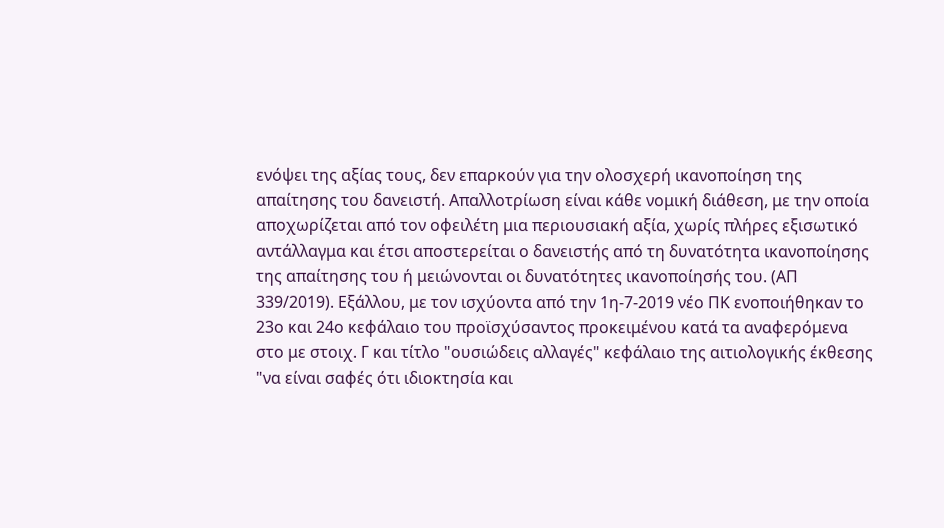ενόψει της αξίας τους, δεν επαρκούν για την ολοσχερή ικανοποίηση της απαίτησης του δανειστή. Απαλλοτρίωση είναι κάθε νομική διάθεση, με την οποία αποχωρίζεται από τον οφειλέτη μια περιουσιακή αξία, χωρίς πλήρες εξισωτικό αντάλλαγμα και έτσι αποστερείται ο δανειστής από τη δυνατότητα ικανοποίησης της απαίτησης του ή μειώνονται οι δυνατότητες ικανοποίησής του. (ΑΠ 339/2019). Εξάλλου, με τον ισχύοντα από την 1η-7-2019 νέο ΠΚ ενοποιήθηκαν το 23ο και 24ο κεφάλαιο του προϊσχύσαντος προκειμένου κατά τα αναφερόμενα στο με στοιχ. Γ και τίτλο "ουσιώδεις αλλαγές" κεφάλαιο της αιτιολογικής έκθεσης "να είναι σαφές ότι ιδιοκτησία και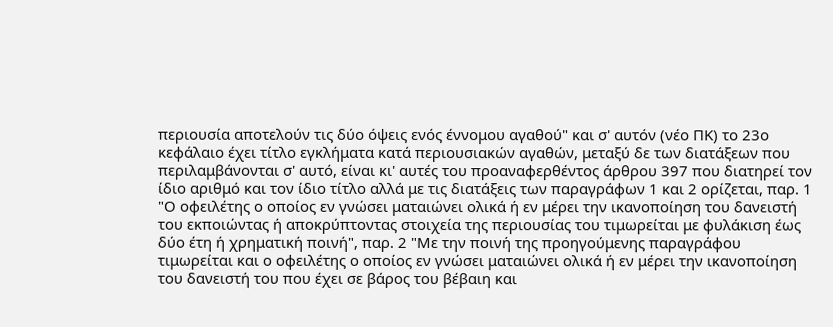περιουσία αποτελούν τις δύο όψεις ενός έννομου αγαθού" και σ' αυτόν (νέο ΠΚ) το 23ο κεφάλαιο έχει τίτλο εγκλήματα κατά περιουσιακών αγαθών, μεταξύ δε των διατάξεων που περιλαμβάνονται σ' αυτό, είναι κι' αυτές του προαναφερθέντος άρθρου 397 που διατηρεί τον ίδιο αριθμό και τον ίδιο τίτλο αλλά με τις διατάξεις των παραγράφων 1 και 2 ορίζεται, παρ. 1 "Ο οφειλέτης ο οποίος εν γνώσει ματαιώνει ολικά ή εν μέρει την ικανοποίηση του δανειστή του εκποιώντας ή αποκρύπτοντας στοιχεία της περιουσίας του τιμωρείται με φυλάκιση έως δύο έτη ή χρηματική ποινή", παρ. 2 "Με την ποινή της προηγούμενης παραγράφου τιμωρείται και ο οφειλέτης ο οποίος εν γνώσει ματαιώνει ολικά ή εν μέρει την ικανοποίηση του δανειστή του που έχει σε βάρος του βέβαιη και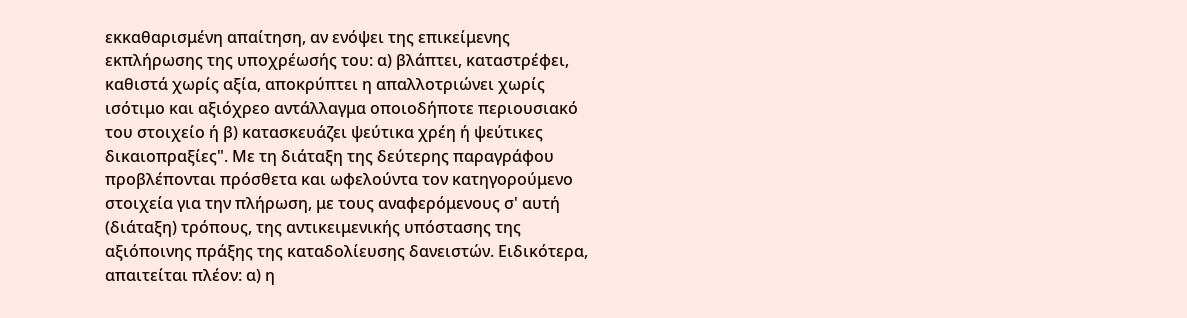εκκαθαρισμένη απαίτηση, αν ενόψει της επικείμενης εκπλήρωσης της υποχρέωσής του: α) βλάπτει, καταστρέφει, καθιστά χωρίς αξία, αποκρύπτει η απαλλοτριώνει χωρίς ισότιμο και αξιόχρεο αντάλλαγμα οποιοδήποτε περιουσιακό του στοιχείο ή β) κατασκευάζει ψεύτικα χρέη ή ψεύτικες δικαιοπραξίες". Με τη διάταξη της δεύτερης παραγράφου προβλέπονται πρόσθετα και ωφελούντα τον κατηγορούμενο στοιχεία για την πλήρωση, με τους αναφερόμενους σ' αυτή (διάταξη) τρόπους, της αντικειμενικής υπόστασης της αξιόποινης πράξης της καταδολίευσης δανειστών. Ειδικότερα, απαιτείται πλέον: α) η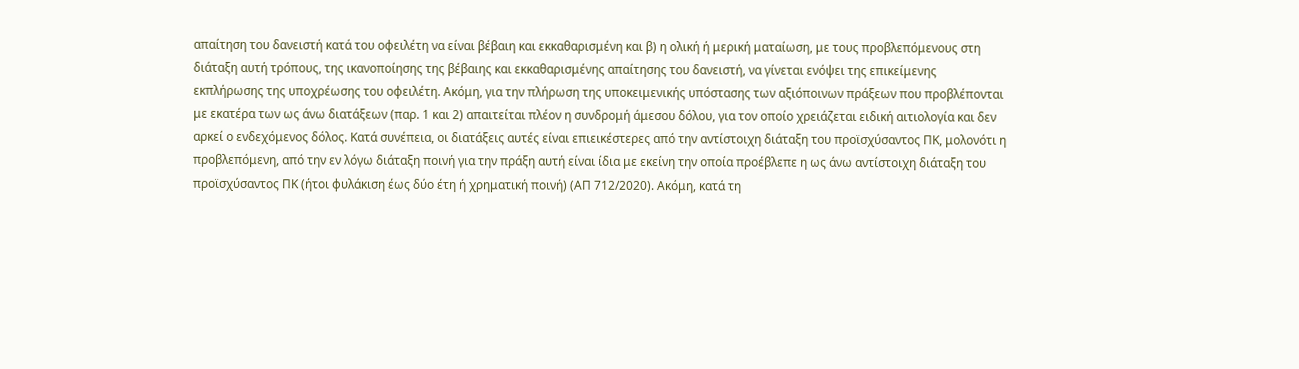απαίτηση του δανειστή κατά του οφειλέτη να είναι βέβαιη και εκκαθαρισμένη και β) η ολική ή μερική ματαίωση, με τους προβλεπόμενους στη διάταξη αυτή τρόπους, της ικανοποίησης της βέβαιης και εκκαθαρισμένης απαίτησης του δανειστή, να γίνεται ενόψει της επικείμενης εκπλήρωσης της υποχρέωσης του οφειλέτη. Ακόμη, για την πλήρωση της υποκειμενικής υπόστασης των αξιόποινων πράξεων που προβλέπονται με εκατέρα των ως άνω διατάξεων (παρ. 1 και 2) απαιτείται πλέον η συνδρομή άμεσου δόλου, για τον οποίο χρειάζεται ειδική αιτιολογία και δεν αρκεί ο ενδεχόμενος δόλος. Κατά συνέπεια, οι διατάξεις αυτές είναι επιεικέστερες από την αντίστοιχη διάταξη του προϊσχύσαντος ΠΚ, μολονότι η προβλεπόμενη, από την εν λόγω διάταξη ποινή για την πράξη αυτή είναι ίδια με εκείνη την οποία προέβλεπε η ως άνω αντίστοιχη διάταξη του προϊσχύσαντος ΠΚ (ήτοι φυλάκιση έως δύο έτη ή χρηματική ποινή) (ΑΠ 712/2020). Ακόμη, κατά τη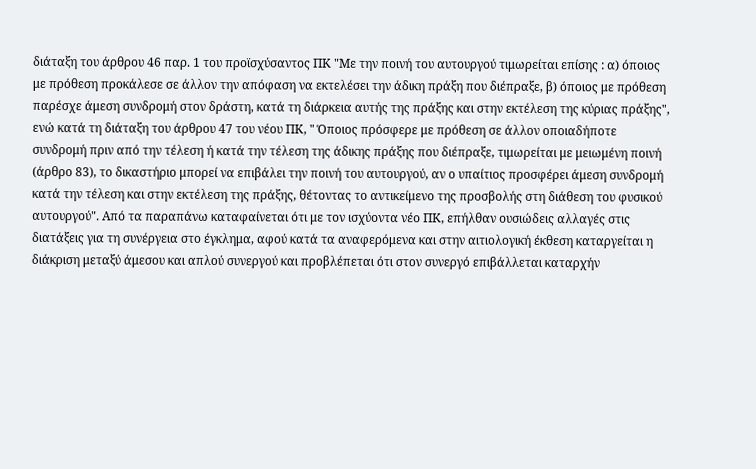διάταξη του άρθρου 46 παρ. 1 του προϊσχύσαντος ΠΚ "Με την ποινή του αυτουργού τιμωρείται επίσης : α) όποιος με πρόθεση προκάλεσε σε άλλον την απόφαση να εκτελέσει την άδικη πράξη που διέπραξε, β) όποιος με πρόθεση παρέσχε άμεση συνδρομή στον δράστη, κατά τη διάρκεια αυτής της πράξης και στην εκτέλεση της κύριας πράξης", ενώ κατά τη διάταξη του άρθρου 47 του νέου ΠΚ, " Όποιος πρόσφερε με πρόθεση σε άλλον οποιαδήποτε συνδρομή πριν από την τέλεση ή κατά την τέλεση της άδικης πράξης που διέπραξε, τιμωρείται με μειωμένη ποινή (άρθρο 83), το δικαστήριο μπορεί να επιβάλει την ποινή του αυτουργού, αν ο υπαίτιος προσφέρει άμεση συνδρομή κατά την τέλεση και στην εκτέλεση της πράξης, θέτοντας το αντικείμενο της προσβολής στη διάθεση του φυσικού αυτουργού". Από τα παραπάνω καταφαίνεται ότι με τον ισχύοντα νέο ΠΚ, επήλθαν ουσιώδεις αλλαγές στις διατάξεις για τη συνέργεια στο έγκλημα, αφού κατά τα αναφερόμενα και στην αιτιολογική έκθεση καταργείται η διάκριση μεταξύ άμεσου και απλού συνεργού και προβλέπεται ότι στον συνεργό επιβάλλεται καταρχήν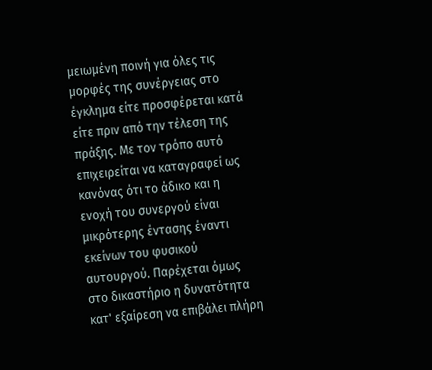μειωμένη ποινή για όλες τις μορφές της συνέργειας στο έγκλημα είτε προσφέρεται κατά είτε πριν από την τέλεση της πράξης. Με τον τρόπο αυτό επιχειρείται να καταγραφεί ως κανόνας ότι το άδικο και η ενοχή του συνεργού είναι μικρότερης έντασης έναντι εκείνων του φυσικού αυτουργού. Παρέχεται όμως στο δικαστήριο η δυνατότητα κατ' εξαίρεση να επιβάλει πλήρη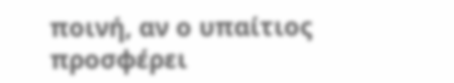ποινή, αν ο υπαίτιος προσφέρει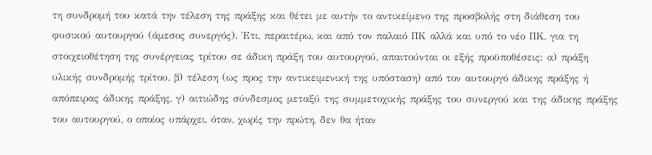τη συνδρομή του κατά την τέλεση της πράξης και θέτει με αυτήν το αντικείμενο της προσβολής στη διάθεση του φυσικού αυτουργού (άμεσος συνεργός). Έτι, περαιτέρω, και από τον παλαιό ΠΚ αλλά και υπό το νέο ΠΚ, για τη στοιχειοθέτηση της συνέργειας τρίτου σε άδικη πράξη του αυτουργού, απαιτούνται οι εξής προϋποθέσεις: α) πράξη υλικής συνδρομής τρίτου, β) τέλεση (ως προς την αντικειμενική της υπόσταση) από τον αυτουργό άδικης πράξης ή απόπειρας άδικης πράξης, γ) αιτιώδης σύνδεσμος μεταξύ της συμμετοχικής πράξης του συνεργού και της άδικης πράξης του αυτουργού, ο οποίος υπάρχει, όταν, χωρίς την πρώτη, δεν θα ήταν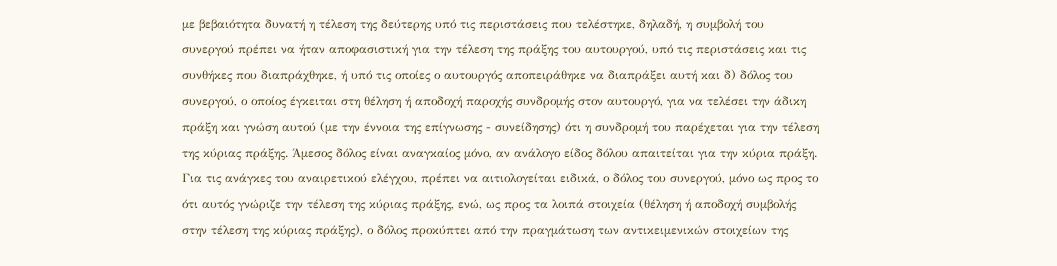με βεβαιότητα δυνατή η τέλεση της δεύτερης υπό τις περιστάσεις που τελέστηκε, δηλαδή, η συμβολή του συνεργού πρέπει να ήταν αποφασιστική για την τέλεση της πράξης του αυτουργού, υπό τις περιστάσεις και τις συνθήκες που διαπράχθηκε, ή υπό τις οποίες ο αυτουργός αποπειράθηκε να διαπράξει αυτή και δ) δόλος του συνεργού, ο οποίος έγκειται στη θέληση ή αποδοχή παροχής συνδρομής στον αυτουργό, για να τελέσει την άδικη πράξη και γνώση αυτού (με την έννοια της επίγνωσης - συνείδησης) ότι η συνδρομή του παρέχεται για την τέλεση της κύριας πράξης. Άμεσος δόλος είναι αναγκαίος μόνο, αν ανάλογο είδος δόλου απαιτείται για την κύρια πράξη. Για τις ανάγκες του αναιρετικού ελέγχου, πρέπει να αιτιολογείται ειδικά, ο δόλος του συνεργού, μόνο ως προς το ότι αυτός γνώριζε την τέλεση της κύριας πράξης, ενώ, ως προς τα λοιπά στοιχεία (θέληση ή αποδοχή συμβολής στην τέλεση της κύριας πράξης), ο δόλος προκύπτει από την πραγμάτωση των αντικειμενικών στοιχείων της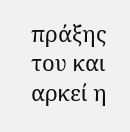πράξης του και αρκεί η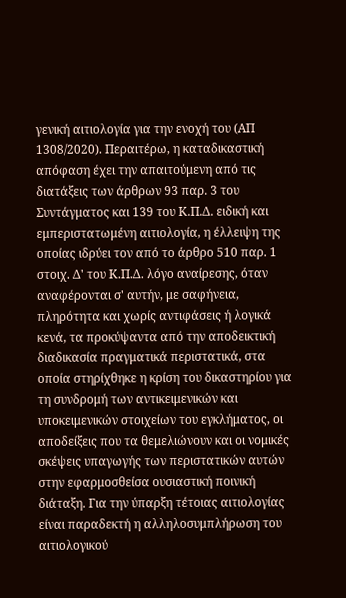γενική αιτιολογία για την ενοχή του (ΑΠ 1308/2020). Περαιτέρω, η καταδικαστική απόφαση έχει την απαιτούμενη από τις διατάξεις των άρθρων 93 παρ. 3 του Συντάγματος και 139 του Κ.Π.Δ. ειδική και εμπεριστατωμένη αιτιολογία, η έλλειψη της οποίας ιδρύει τον από το άρθρο 510 παρ. 1 στοιχ. Δ' του Κ.Π.Δ. λόγο αναίρεσης, όταν αναφέρονται σ' αυτήν, με σαφήνεια, πληρότητα και χωρίς αντιφάσεις ή λογικά κενά, τα προκύψαντα από την αποδεικτική διαδικασία πραγματικά περιστατικά, στα οποία στηρίχθηκε η κρίση του δικαστηρίου για τη συνδρομή των αντικειμενικών και υποκειμενικών στοιχείων του εγκλήματος, οι αποδείξεις που τα θεμελιώνουν και οι νομικές σκέψεις υπαγωγής των περιστατικών αυτών στην εφαρμοσθείσα ουσιαστική ποινική διάταξη. Για την ύπαρξη τέτοιας αιτιολογίας είναι παραδεκτή η αλληλοσυμπλήρωση του αιτιολογικού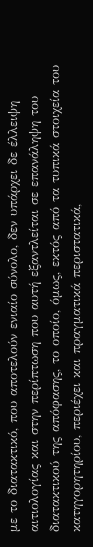με το διατακτικό, που αποτελούν ενιαίο σύνολο, δεν υπάρχει δε έλλειψη αιτιολογίας και στην περίπτωση που αυτή εξαντλείται σε επανάληψη του διατακτικού της απόφασης, το οποίο, όμως, εκτός από τα τυπικά στοιχεία του κατηγορητηρίου, περιέχει και πραγματικά περιστατικά,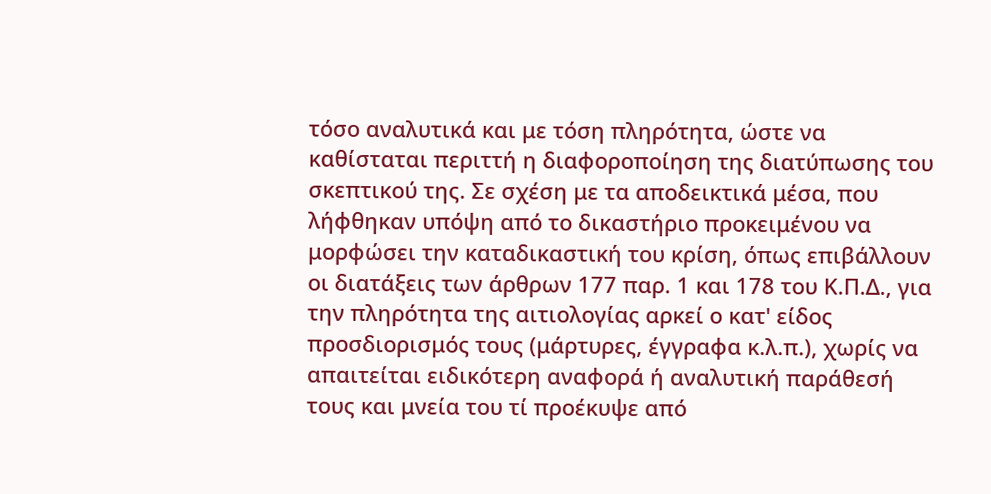τόσο αναλυτικά και με τόση πληρότητα, ώστε να καθίσταται περιττή η διαφοροποίηση της διατύπωσης του σκεπτικού της. Σε σχέση με τα αποδεικτικά μέσα, που λήφθηκαν υπόψη από το δικαστήριο προκειμένου να μορφώσει την καταδικαστική του κρίση, όπως επιβάλλουν οι διατάξεις των άρθρων 177 παρ. 1 και 178 του Κ.Π.Δ., για την πληρότητα της αιτιολογίας αρκεί ο κατ' είδος προσδιορισμός τους (μάρτυρες, έγγραφα κ.λ.π.), χωρίς να απαιτείται ειδικότερη αναφορά ή αναλυτική παράθεσή τους και μνεία του τί προέκυψε από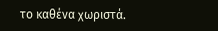το καθένα χωριστά.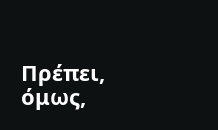Πρέπει, όμως,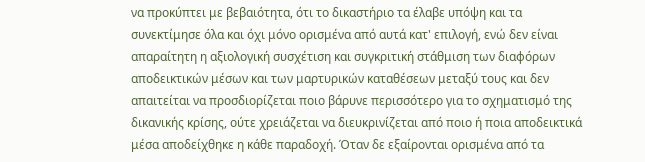να προκύπτει με βεβαιότητα, ότι το δικαστήριο τα έλαβε υπόψη και τα συνεκτίμησε όλα και όχι μόνο ορισμένα από αυτά κατ' επιλογή, ενώ δεν είναι απαραίτητη η αξιολογική συσχέτιση και συγκριτική στάθμιση των διαφόρων αποδεικτικών μέσων και των μαρτυρικών καταθέσεων μεταξύ τους και δεν απαιτείται να προσδιορίζεται ποιο βάρυνε περισσότερο για το σχηματισμό της δικανικής κρίσης, ούτε χρειάζεται να διευκρινίζεται από ποιο ή ποια αποδεικτικά μέσα αποδείχθηκε η κάθε παραδοχή. Όταν δε εξαίρονται ορισμένα από τα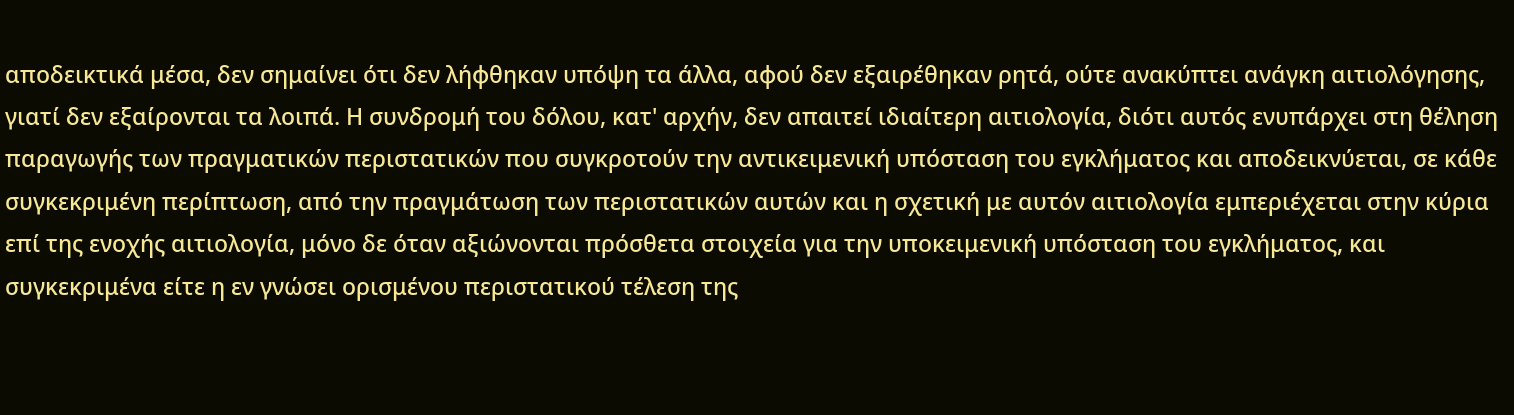αποδεικτικά μέσα, δεν σημαίνει ότι δεν λήφθηκαν υπόψη τα άλλα, αφού δεν εξαιρέθηκαν ρητά, ούτε ανακύπτει ανάγκη αιτιολόγησης, γιατί δεν εξαίρονται τα λοιπά. Η συνδρομή του δόλου, κατ' αρχήν, δεν απαιτεί ιδιαίτερη αιτιολογία, διότι αυτός ενυπάρχει στη θέληση παραγωγής των πραγματικών περιστατικών που συγκροτούν την αντικειμενική υπόσταση του εγκλήματος και αποδεικνύεται, σε κάθε συγκεκριμένη περίπτωση, από την πραγμάτωση των περιστατικών αυτών και η σχετική με αυτόν αιτιολογία εμπεριέχεται στην κύρια επί της ενοχής αιτιολογία, μόνο δε όταν αξιώνονται πρόσθετα στοιχεία για την υποκειμενική υπόσταση του εγκλήματος, και συγκεκριμένα είτε η εν γνώσει ορισμένου περιστατικού τέλεση της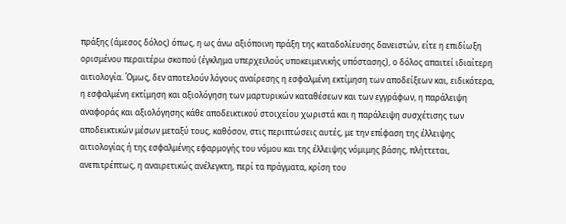πράξης (άμεσος δόλος) όπως, η ως άνω αξιόποινη πράξη της καταδολίευσης δανειστών, είτε η επιδίωξη ορισμένου περαιτέρω σκοπού (έγκλημα υπερχειλούς υποκειμενικής υπόστασης), ο δόλος απαιτεί ιδιαίτερη αιτιολογία. Όμως, δεν αποτελούν λόγους αναίρεσης η εσφαλμένη εκτίμηση των αποδείξεων και, ειδικότερα, η εσφαλμένη εκτίμηση και αξιολόγηση των μαρτυρικών καταθέσεων και των εγγράφων, η παράλειψη αναφοράς και αξιολόγησης κάθε αποδεικτικού στοιχείου χωριστά και η παράλειψη συσχέτισης των αποδεικτικών μέσων μεταξύ τους, καθόσον, στις περιπτώσεις αυτές, με την επίφαση της έλλειψης αιτιολογίας ή της εσφαλμένης εφαρμογής του νόμου και της έλλειψης νόμιμης βάσης, πλήττεται, ανεπιτρέπτως, η αναιρετικώς ανέλεγκτη, περί τα πράγματα, κρίση του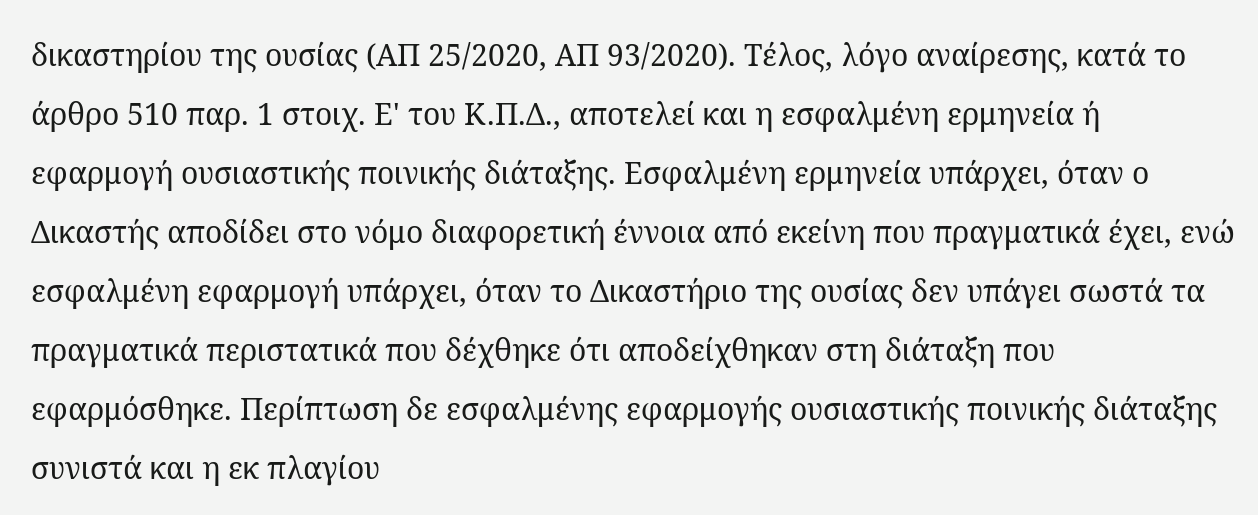δικαστηρίου της ουσίας (ΑΠ 25/2020, ΑΠ 93/2020). Τέλος, λόγο αναίρεσης, κατά το άρθρο 510 παρ. 1 στοιχ. Ε' του Κ.Π.Δ., αποτελεί και η εσφαλμένη ερμηνεία ή εφαρμογή ουσιαστικής ποινικής διάταξης. Εσφαλμένη ερμηνεία υπάρχει, όταν ο Δικαστής αποδίδει στο νόμο διαφορετική έννοια από εκείνη που πραγματικά έχει, ενώ εσφαλμένη εφαρμογή υπάρχει, όταν το Δικαστήριο της ουσίας δεν υπάγει σωστά τα πραγματικά περιστατικά που δέχθηκε ότι αποδείχθηκαν στη διάταξη που εφαρμόσθηκε. Περίπτωση δε εσφαλμένης εφαρμογής ουσιαστικής ποινικής διάταξης συνιστά και η εκ πλαγίου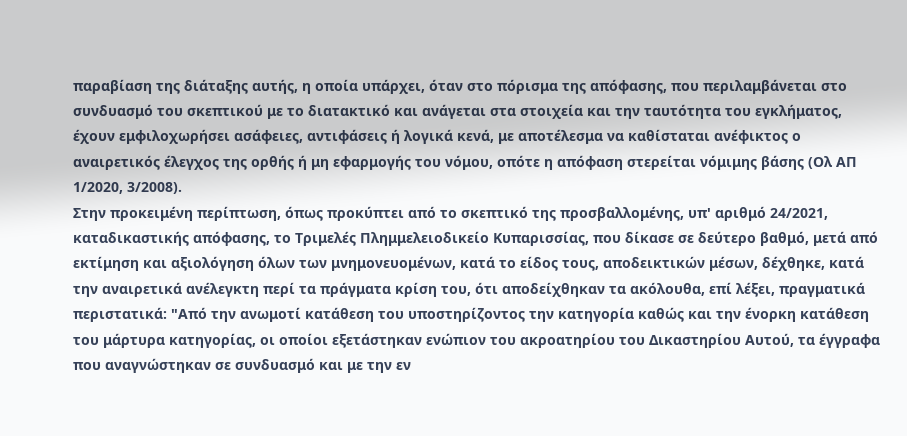παραβίαση της διάταξης αυτής, η οποία υπάρχει, όταν στο πόρισμα της απόφασης, που περιλαμβάνεται στο συνδυασμό του σκεπτικού με το διατακτικό και ανάγεται στα στοιχεία και την ταυτότητα του εγκλήματος, έχουν εμφιλοχωρήσει ασάφειες, αντιφάσεις ή λογικά κενά, με αποτέλεσμα να καθίσταται ανέφικτος ο αναιρετικός έλεγχος της ορθής ή μη εφαρμογής του νόμου, οπότε η απόφαση στερείται νόμιμης βάσης (Ολ ΑΠ 1/2020, 3/2008).
Στην προκειμένη περίπτωση, όπως προκύπτει από το σκεπτικό της προσβαλλομένης, υπ' αριθμό 24/2021, καταδικαστικής απόφασης, το Τριμελές Πλημμελειοδικείο Κυπαρισσίας, που δίκασε σε δεύτερο βαθμό, μετά από εκτίμηση και αξιολόγηση όλων των μνημονευομένων, κατά το είδος τους, αποδεικτικών μέσων, δέχθηκε, κατά την αναιρετικά ανέλεγκτη περί τα πράγματα κρίση του, ότι αποδείχθηκαν τα ακόλουθα, επί λέξει, πραγματικά περιστατικά: "Από την ανωμοτί κατάθεση του υποστηρίζοντος την κατηγορία καθώς και την ένορκη κατάθεση του μάρτυρα κατηγορίας, οι οποίοι εξετάστηκαν ενώπιον του ακροατηρίου του Δικαστηρίου Αυτού, τα έγγραφα που αναγνώστηκαν σε συνδυασμό και με την εν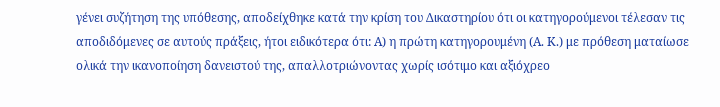γένει συζήτηση της υπόθεσης, αποδείχθηκε κατά την κρίση του Δικαστηρίου ότι οι κατηγορούμενοι τέλεσαν τις αποδιδόμενες σε αυτούς πράξεις, ήτοι ειδικότερα ότι: Α) η πρώτη κατηγορουμένη (Α. Κ.) με πρόθεση ματαίωσε ολικά την ικανοποίηση δανειστού της, απαλλοτριώνοντας χωρίς ισότιμο και αξιόχρεο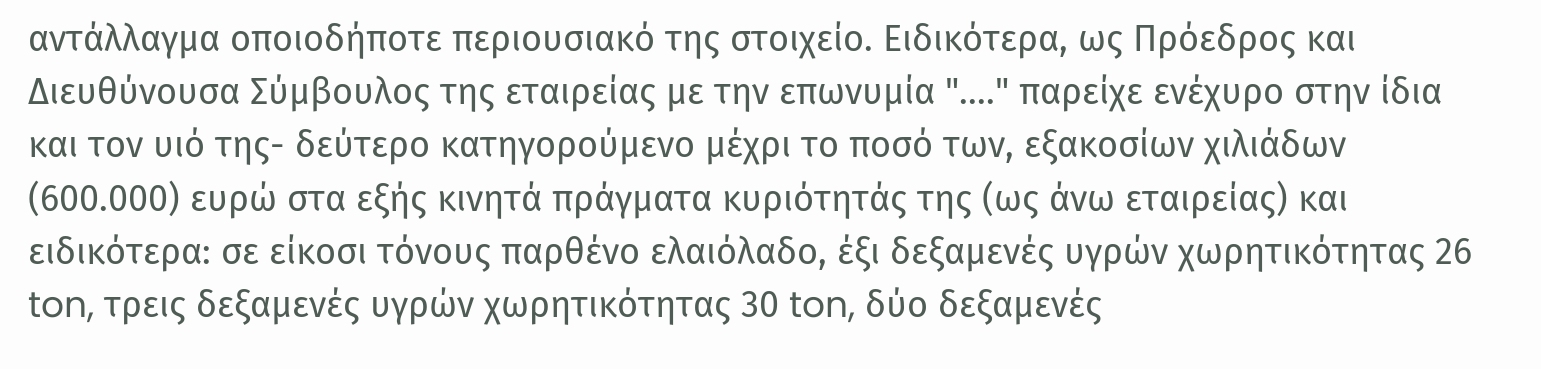αντάλλαγμα οποιοδήποτε περιουσιακό της στοιχείο. Ειδικότερα, ως Πρόεδρος και Διευθύνουσα Σύμβουλος της εταιρείας με την επωνυμία "...." παρείχε ενέχυρο στην ίδια και τον υιό της- δεύτερο κατηγορούμενο μέχρι το ποσό των, εξακοσίων χιλιάδων (600.000) ευρώ στα εξής κινητά πράγματα κυριότητάς της (ως άνω εταιρείας) και ειδικότερα: σε είκοσι τόνους παρθένο ελαιόλαδο, έξι δεξαμενές υγρών χωρητικότητας 26 ton, τρεις δεξαμενές υγρών χωρητικότητας 30 ton, δύο δεξαμενές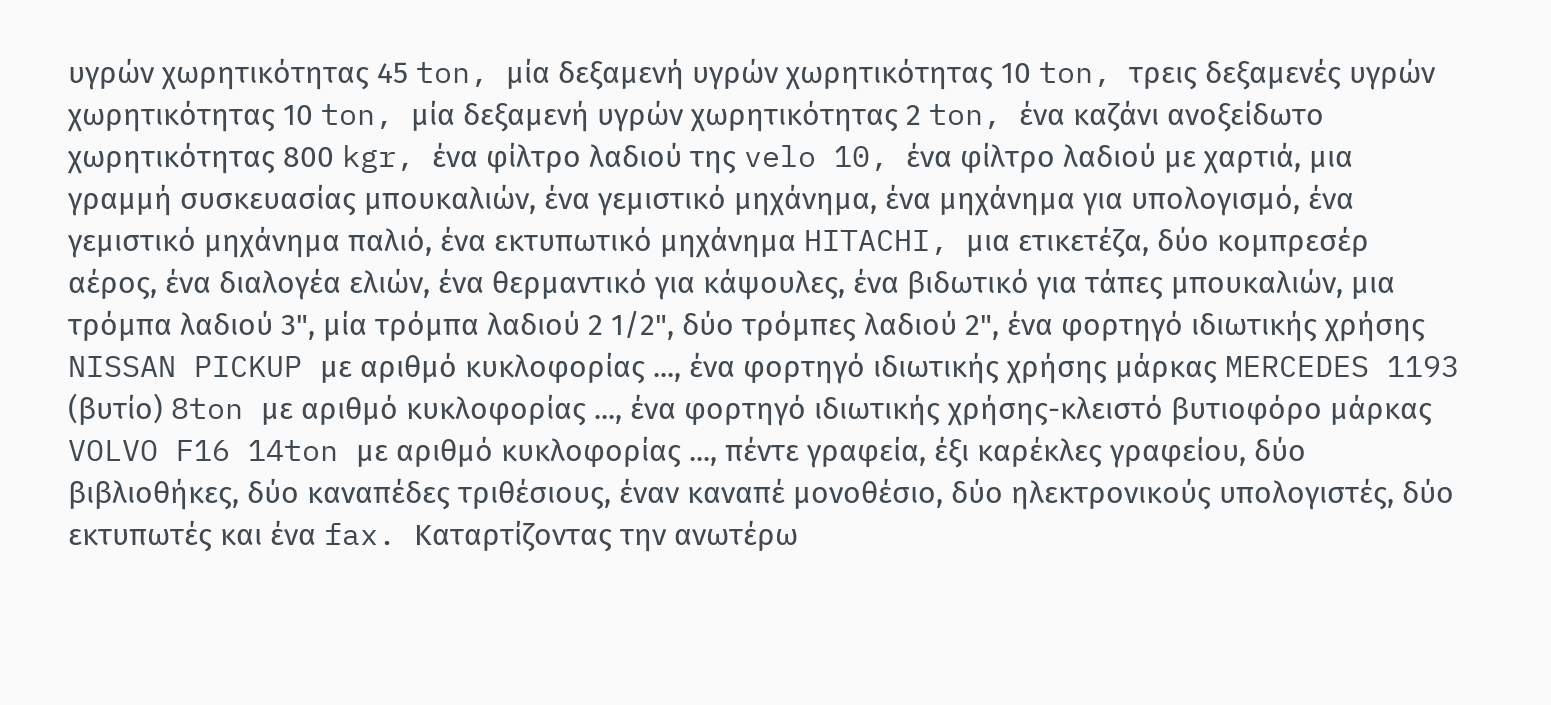υγρών χωρητικότητας 45 ton, μία δεξαμενή υγρών χωρητικότητας 10 ton, τρεις δεξαμενές υγρών χωρητικότητας 10 ton, μία δεξαμενή υγρών χωρητικότητας 2 ton, ένα καζάνι ανοξείδωτο χωρητικότητας 800 kgr, ένα φίλτρο λαδιού της velo 10, ένα φίλτρο λαδιού με χαρτιά, μια γραμμή συσκευασίας μπουκαλιών, ένα γεμιστικό μηχάνημα, ένα μηχάνημα για υπολογισμό, ένα γεμιστικό μηχάνημα παλιό, ένα εκτυπωτικό μηχάνημα HITACHI, μια ετικετέζα, δύο κομπρεσέρ αέρος, ένα διαλογέα ελιών, ένα θερμαντικό για κάψουλες, ένα βιδωτικό για τάπες μπουκαλιών, μια τρόμπα λαδιού 3", μία τρόμπα λαδιού 2 1/2", δύο τρόμπες λαδιού 2", ένα φορτηγό ιδιωτικής χρήσης NISSAN PICKUP με αριθμό κυκλοφορίας ..., ένα φορτηγό ιδιωτικής χρήσης μάρκας MERCEDES 1193 (βυτίο) 8ton με αριθμό κυκλοφορίας ..., ένα φορτηγό ιδιωτικής χρήσης-κλειστό βυτιοφόρο μάρκας VOLVO F16 14ton με αριθμό κυκλοφορίας ..., πέντε γραφεία, έξι καρέκλες γραφείου, δύο βιβλιοθήκες, δύο καναπέδες τριθέσιους, έναν καναπέ μονοθέσιο, δύο ηλεκτρονικούς υπολογιστές, δύο εκτυπωτές και ένα fax. Καταρτίζοντας την ανωτέρω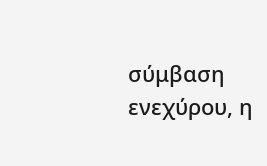σύμβαση ενεχύρου, η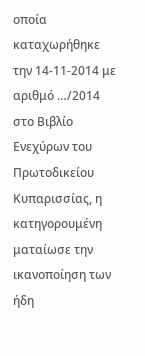οποία καταχωρήθηκε την 14-11-2014 με αριθμό …/2014 στο Βιβλίο Ενεχύρων του Πρωτοδικείου Κυπαρισσίας, η κατηγορουμένη ματαίωσε την ικανοποίηση των ήδη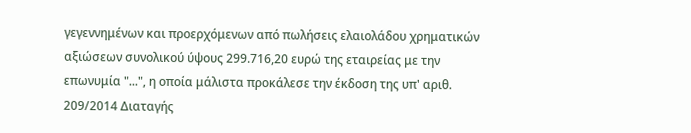γεγεννημένων και προερχόμενων από πωλήσεις ελαιολάδου χρηματικών αξιώσεων συνολικού ύψους 299.716,20 ευρώ της εταιρείας με την επωνυμία "...", η οποία μάλιστα προκάλεσε την έκδοση της υπ' αριθ. 209/2014 Διαταγής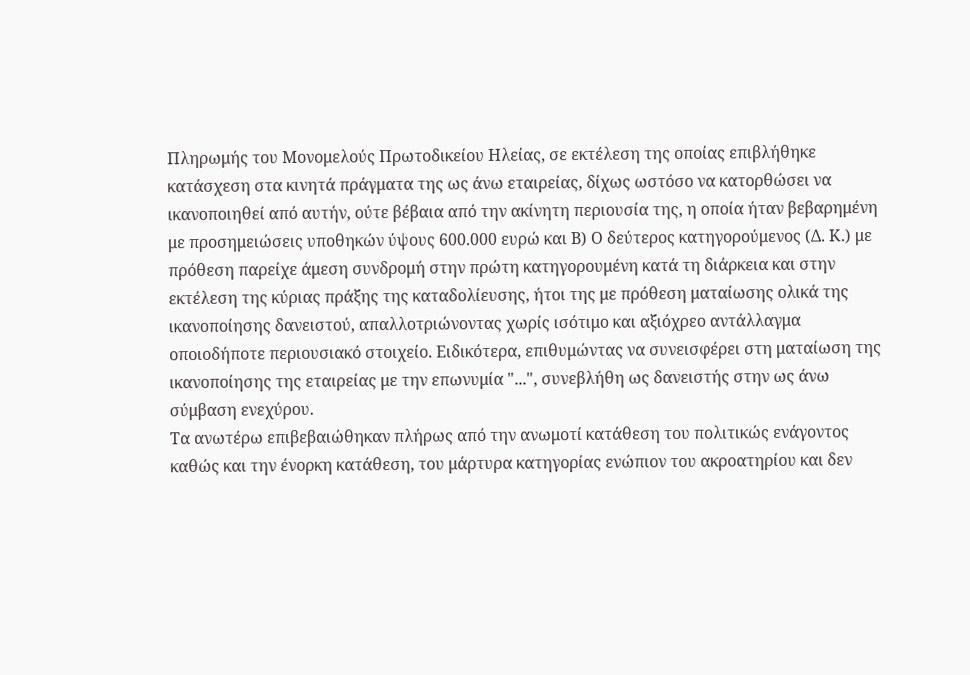Πληρωμής του Μονομελούς Πρωτοδικείου Ηλείας, σε εκτέλεση της οποίας επιβλήθηκε κατάσχεση στα κινητά πράγματα της ως άνω εταιρείας, δίχως ωστόσο να κατορθώσει να ικανοποιηθεί από αυτήν, ούτε βέβαια από την ακίνητη περιουσία της, η οποία ήταν βεβαρημένη με προσημειώσεις υποθηκών ύψους 600.000 ευρώ και Β) Ο δεύτερος κατηγορούμενος (Δ. Κ.) με πρόθεση παρείχε άμεση συνδρομή στην πρώτη κατηγορουμένη κατά τη διάρκεια και στην εκτέλεση της κύριας πράξης της καταδολίευσης, ήτοι της με πρόθεση ματαίωσης ολικά της ικανοποίησης δανειστού, απαλλοτριώνοντας χωρίς ισότιμο και αξιόχρεο αντάλλαγμα οποιοδήποτε περιουσιακό στοιχείο. Ειδικότερα, επιθυμώντας να συνεισφέρει στη ματαίωση της ικανοποίησης της εταιρείας με την επωνυμία "...", συνεβλήθη ως δανειστής στην ως άνω σύμβαση ενεχύρου.
Τα ανωτέρω επιβεβαιώθηκαν πλήρως από την ανωμοτί κατάθεση του πολιτικώς ενάγοντος καθώς και την ένορκη κατάθεση, του μάρτυρα κατηγορίας ενώπιον του ακροατηρίου και δεν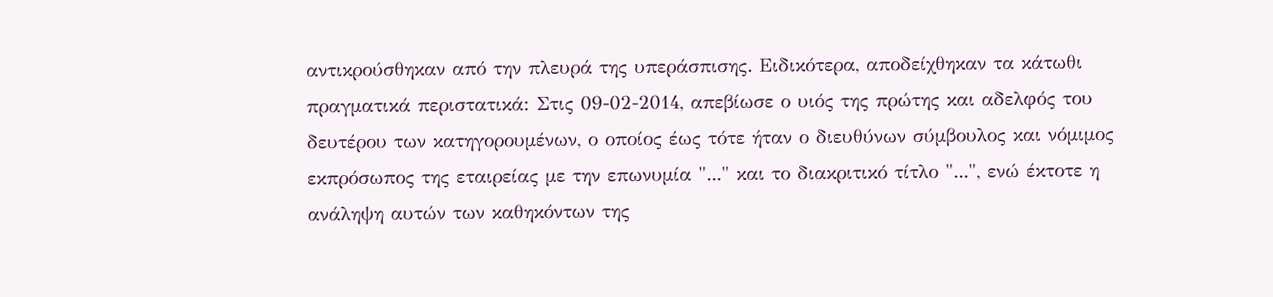αντικρούσθηκαν από την πλευρά της υπεράσπισης. Ειδικότερα, αποδείχθηκαν τα κάτωθι πραγματικά περιστατικά: Στις 09-02-2014, απεβίωσε ο υιός της πρώτης και αδελφός του δευτέρου των κατηγορουμένων, ο οποίος έως τότε ήταν ο διευθύνων σύμβουλος και νόμιμος εκπρόσωπος της εταιρείας με την επωνυμία "..." και το διακριτικό τίτλο "...", ενώ έκτοτε η ανάληψη αυτών των καθηκόντων της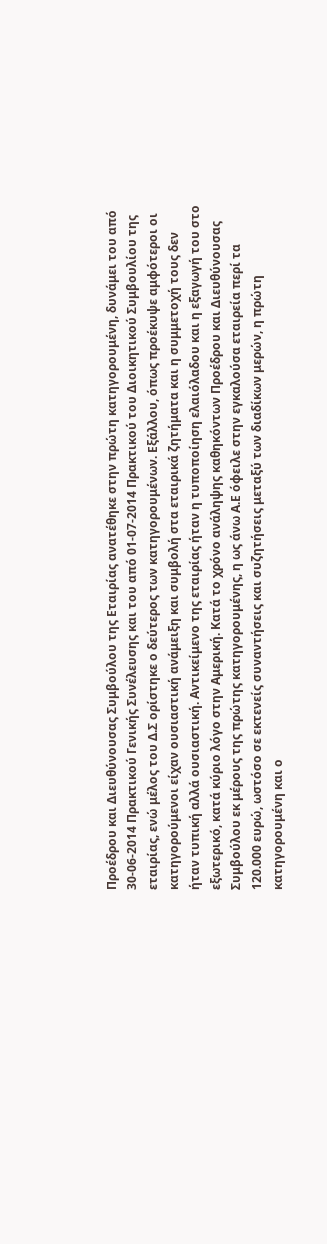Προέδρου και Διευθύνουσας Συμβούλου της Εταιρίας ανατέθηκε στην πρώτη κατηγορουμένη, δυνάμει του από 30-06-2014 Πρακτικού Γενικής Συνέλευσης και του από 01-07-2014 Πρακτικού του Διοικητικού Συμβουλίου της εταιρίας, ενώ μέλος του Δ.Σ ορίστηκε ο δεύτερος των κατηγορουμένων. Εξάλλου, όπως προέκυψε αμφότεροι οι κατηγορούμενοι είχαν ουσιαστική ανάμειξη και συμβολή στα εταιρικά ζητήματα και η συμμετοχή τους δεν ήταν τυπική αλλά ουσιαστική. Αντικείμενο της εταιρίας ήταν η τυποποίηση ελαιόλαδου και η εξαγωγή του στο εξωτερικό, κατά κύριο λόγο στην Αμερική. Κατά το χρόνο ανάληψης καθηκόντων Προέδρου και Διευθύνουσας Συμβούλου εκ μέρους της πρώτης κατηγορουμένης, η ως άνω Α.Ε όφειλε στην εγκαλούσα εταιρεία περί τα 120.000 ευρώ, ωστόσο σε εκτενείς συναντήσεις και συζητήσεις μεταξύ των διαδίκων μερών, η πρώτη κατηγορουμένη και ο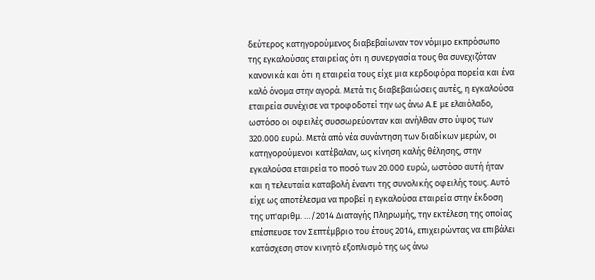δεύτερος κατηγορούμενος διαβεβαίωναν τον νόμιμο εκπρόσωπο της εγκαλούσας εταιρείας ότι η συνεργασία τους θα συνεχιζόταν κανονικά και ότι η εταιρεία τους είχε μια κερδοφόρα πορεία και ένα καλό όνομα στην αγορά. Μετά τις διαβεβαιώσεις αυτές, η εγκαλούσα εταιρεία συνέχισε να τροφοδοτεί την ως άνω Α.Ε με ελαιόλαδο, ωστόσο οι οφειλές συσσωρεύονταν και ανήλθαν στο ύψος των 320.000 ευρώ. Μετά από νέα συνάντηση των διαδίκων μερών, οι κατηγορούμενοι κατέβαλαν, ως κίνηση καλής θέλησης, στην εγκαλούσα εταιρεία το ποσό των 20.000 ευρώ, ωστόσο αυτή ήταν και η τελευταία καταβολή έναντι της συνολικής οφειλής τους. Αυτό είχε ως αποτέλεσμα να προβεί η εγκαλούσα εταιρεία στην έκδοση της υπ'αριθμ. …/2014 Διαταγής Πληρωμής, την εκτέλεση της οποίας επέσπευσε τον Σεπτέμβριο του έτους 2014, επιχειρώντας να επιβάλει κατάσχεση στον κινητό εξοπλισμό της ως άνω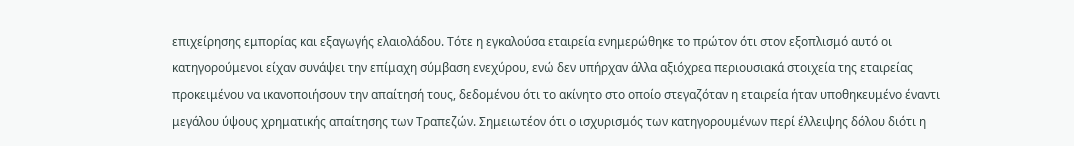επιχείρησης εμπορίας και εξαγωγής ελαιολάδου. Τότε η εγκαλούσα εταιρεία ενημερώθηκε το πρώτον ότι στον εξοπλισμό αυτό οι κατηγορούμενοι είχαν συνάψει την επίμαχη σύμβαση ενεχύρου, ενώ δεν υπήρχαν άλλα αξιόχρεα περιουσιακά στοιχεία της εταιρείας προκειμένου να ικανοποιήσουν την απαίτησή τους, δεδομένου ότι το ακίνητο στο οποίο στεγαζόταν η εταιρεία ήταν υποθηκευμένο έναντι μεγάλου ύψους χρηματικής απαίτησης των Τραπεζών. Σημειωτέον ότι ο ισχυρισμός των κατηγορουμένων περί έλλειψης δόλου διότι η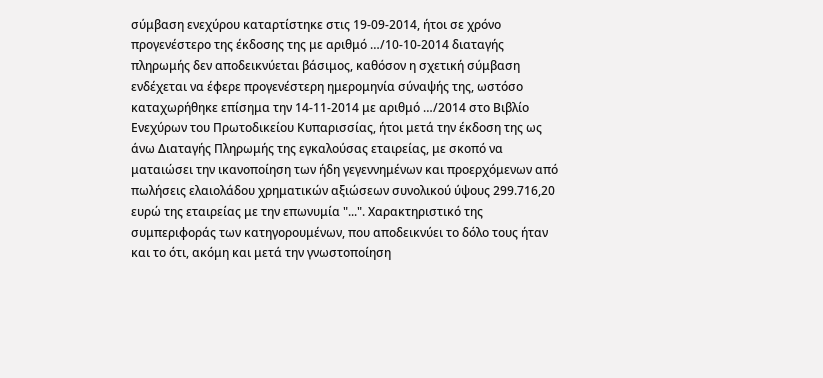σύμβαση ενεχύρου καταρτίστηκε στις 19-09-2014, ήτοι σε χρόνο προγενέστερο της έκδοσης της με αριθμό …/10-10-2014 διαταγής πληρωμής δεν αποδεικνύεται βάσιμος, καθόσον η σχετική σύμβαση ενδέχεται να έφερε προγενέστερη ημερομηνία σύναψής της, ωστόσο καταχωρήθηκε επίσημα την 14-11-2014 με αριθμό …/2014 στο Βιβλίο Ενεχύρων του Πρωτοδικείου Κυπαρισσίας, ήτοι μετά την έκδοση της ως άνω Διαταγής Πληρωμής της εγκαλούσας εταιρείας, με σκοπό να ματαιώσει την ικανοποίηση των ήδη γεγεννημένων και προερχόμενων από πωλήσεις ελαιολάδου χρηματικών αξιώσεων συνολικού ύψους 299.716,20 ευρώ της εταιρείας με την επωνυμία "...". Χαρακτηριστικό της συμπεριφοράς των κατηγορουμένων, που αποδεικνύει το δόλο τους ήταν και το ότι, ακόμη και μετά την γνωστοποίηση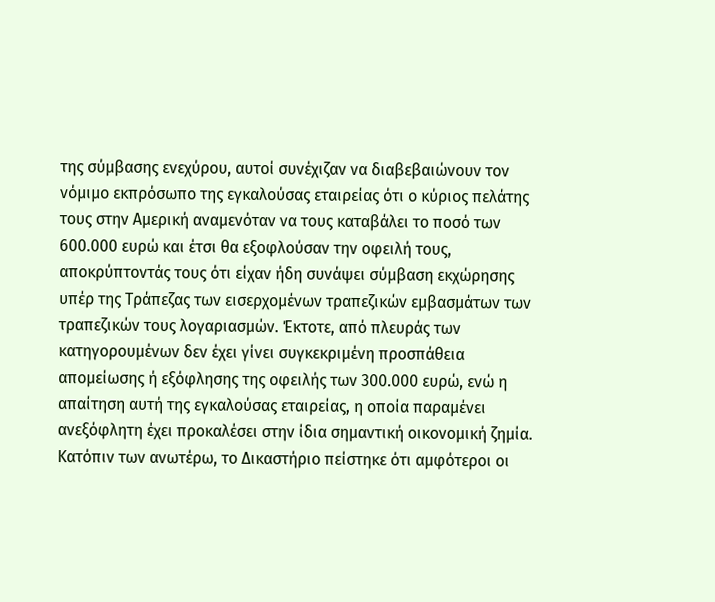της σύμβασης ενεχύρου, αυτοί συνέχιζαν να διαβεβαιώνουν τον νόμιμο εκπρόσωπο της εγκαλούσας εταιρείας ότι ο κύριος πελάτης τους στην Αμερική αναμενόταν να τους καταβάλει το ποσό των 600.000 ευρώ και έτσι θα εξοφλούσαν την οφειλή τους, αποκρύπτοντάς τους ότι είχαν ήδη συνάψει σύμβαση εκχώρησης υπέρ της Τράπεζας των εισερχομένων τραπεζικών εμβασμάτων των τραπεζικών τους λογαριασμών. Έκτοτε, από πλευράς των κατηγορουμένων δεν έχει γίνει συγκεκριμένη προσπάθεια απομείωσης ή εξόφλησης της οφειλής των 300.000 ευρώ, ενώ η απαίτηση αυτή της εγκαλούσας εταιρείας, η οποία παραμένει ανεξόφλητη έχει προκαλέσει στην ίδια σημαντική οικονομική ζημία.
Κατόπιν των ανωτέρω, το Δικαστήριο πείστηκε ότι αμφότεροι οι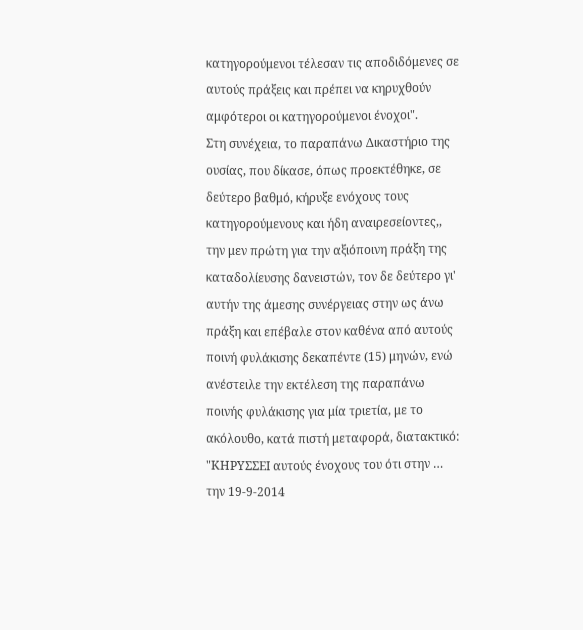κατηγορούμενοι τέλεσαν τις αποδιδόμενες σε αυτούς πράξεις και πρέπει να κηρυχθούν αμφότεροι οι κατηγορούμενοι ένοχοι".
Στη συνέχεια, το παραπάνω Δικαστήριο της ουσίας, που δίκασε, όπως προεκτέθηκε, σε δεύτερο βαθμό, κήρυξε ενόχους τους κατηγορούμενους και ήδη αναιρεσείοντες,, την μεν πρώτη για την αξιόποινη πράξη της καταδολίευσης δανειστών, τον δε δεύτερο γι' αυτήν της άμεσης συνέργειας στην ως άνω πράξη και επέβαλε στον καθένα από αυτούς ποινή φυλάκισης δεκαπέντε (15) μηνών, ενώ ανέστειλε την εκτέλεση της παραπάνω ποινής φυλάκισης για μία τριετία, με το ακόλουθο, κατά πιστή μεταφορά, διατακτικό: "ΚΗΡΥΣΣΕΙ αυτούς ένοχους του ότι στην … την 19-9-2014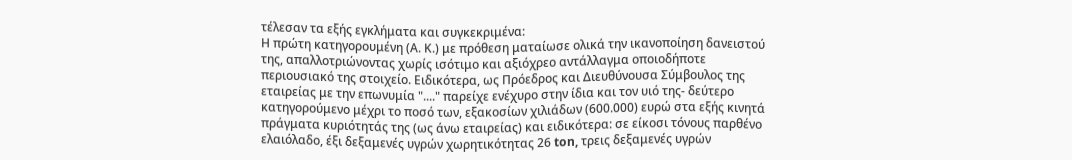τέλεσαν τα εξής εγκλήματα και συγκεκριμένα:
Η πρώτη κατηγορουμένη (Α. Κ.) με πρόθεση ματαίωσε ολικά την ικανοποίηση δανειστού της, απαλλοτριώνοντας χωρίς ισότιμο και αξιόχρεο αντάλλαγμα οποιοδήποτε περιουσιακό της στοιχείο. Ειδικότερα, ως Πρόεδρος και Διευθύνουσα Σύμβουλος της εταιρείας με την επωνυμία "...." παρείχε ενέχυρο στην ίδια και τον υιό της- δεύτερο κατηγορούμενο μέχρι το ποσό των, εξακοσίων χιλιάδων (600.000) ευρώ στα εξής κινητά πράγματα κυριότητάς της (ως άνω εταιρείας) και ειδικότερα: σε είκοσι τόνους παρθένο ελαιόλαδο, έξι δεξαμενές υγρών χωρητικότητας 26 ton, τρεις δεξαμενές υγρών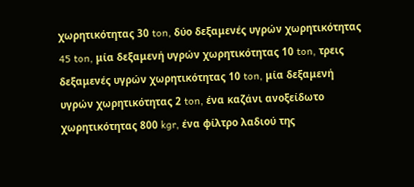χωρητικότητας 30 ton, δύο δεξαμενές υγρών χωρητικότητας 45 ton, μία δεξαμενή υγρών χωρητικότητας 10 ton, τρεις δεξαμενές υγρών χωρητικότητας 10 ton, μία δεξαμενή υγρών χωρητικότητας 2 ton, ένα καζάνι ανοξείδωτο χωρητικότητας 800 kgr, ένα φίλτρο λαδιού της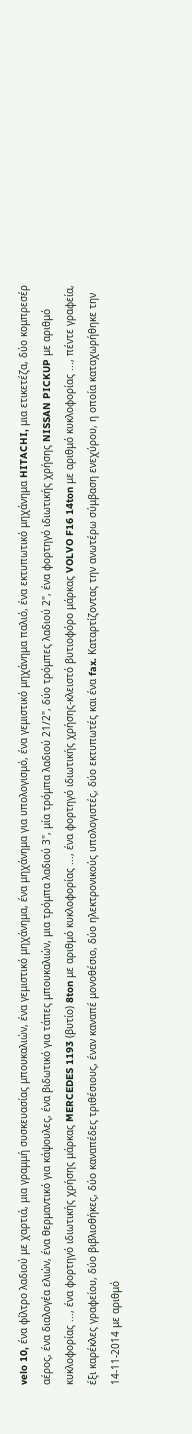velo 10, ένα φίλτρο λαδιού με χαρτιά, μια γραμμή συσκευασίας μπουκαλιών, ένα γεμιστικό μηχάνημα, ένα μηχάνημα για υπολογισμό, ένα γεμιστικό μηχάνημα παλιό, ένα εκτυπωτικό μηχάνημα HITACHI, μια ετικετέζα, δύο κομπρεσέρ αέρος, ένα διαλογέα ελιών, ένα θερμαντικό για κάψουλες, ένα βιδωτικό για τάπες μπουκαλιών, μια τρόμπα λαδιού 3", μία τρόμπα λαδιού 21/2", δύο τρόμπες λαδιού 2", ένα φορτηγό ιδιωτικής χρήσης NISSAN PICKUP με αριθμό κυκλοφορίας ..., ένα φορτηγό ιδιωτικής χρήσης μάρκας MERCEDES 1193 (βυτίο) 8ton με αριθμό κυκλοφορίας ..., ένα φορτηγό ιδιωτικής χρήσης-κλειστό βυτιοφόρο μάρκας VOLVO F16 14ton με αριθμό κυκλοφορίας ..., πέντε γραφεία, έξι καρέκλες γραφείου, δύο βιβλιοθήκες, δύο καναπέδες τριθέσιους, έναν καναπέ μονοθέσιο, δύο ηλεκτρονικούς υπολογιστές, δύο εκτυπωτές και ένα fax. Καταρτίζοντας την ανωτέρω σύμβαση ενεχύρου, η οποία καταχωρήθηκε την 14-11-2014 με αριθμό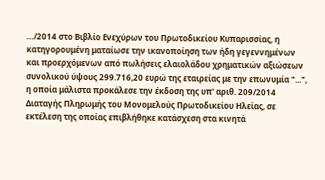…/2014 στο Βιβλίο Ενεχύρων του Πρωτοδικείου Κυπαρισσίας, η κατηγορουμένη ματαίωσε την ικανοποίηση των ήδη γεγεννημένων και προερχόμενων από πωλήσεις ελαιολάδου χρηματικών αξιώσεων συνολικού ύψους 299.716,20 ευρώ της εταιρείας με την επωνυμία "...", η οποία μάλιστα προκάλεσε την έκδοση της υπ' αριθ. 209/2014 Διαταγής Πληρωμής του Μονομελούς Πρωτοδικείου Ηλείας, σε εκτέλεση της οποίας επιβλήθηκε κατάσχεση στα κινητά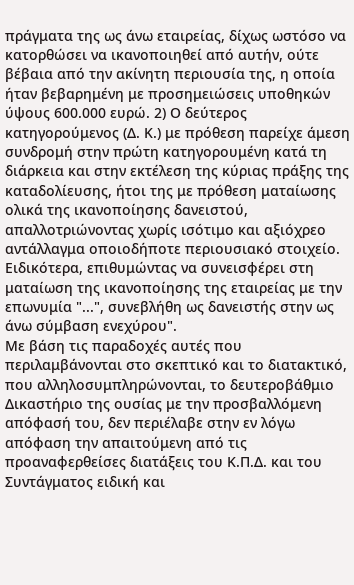πράγματα της ως άνω εταιρείας, δίχως ωστόσο να κατορθώσει να ικανοποιηθεί από αυτήν, ούτε βέβαια από την ακίνητη περιουσία της, η οποία ήταν βεβαρημένη με προσημειώσεις υποθηκών ύψους 600.000 ευρώ. 2) Ο δεύτερος κατηγορούμενος (Δ. Κ.) με πρόθεση παρείχε άμεση συνδρομή στην πρώτη κατηγορουμένη κατά τη διάρκεια και στην εκτέλεση της κύριας πράξης της καταδολίευσης, ήτοι της με πρόθεση ματαίωσης ολικά της ικανοποίησης δανειστού, απαλλοτριώνοντας χωρίς ισότιμο και αξιόχρεο αντάλλαγμα οποιοδήποτε περιουσιακό στοιχείο. Ειδικότερα, επιθυμώντας να συνεισφέρει στη ματαίωση της ικανοποίησης της εταιρείας με την επωνυμία "...", συνεβλήθη ως δανειστής στην ως άνω σύμβαση ενεχύρου".
Με βάση τις παραδοχές αυτές που περιλαμβάνονται στο σκεπτικό και το διατακτικό, που αλληλοσυμπληρώνονται, το δευτεροβάθμιο Δικαστήριο της ουσίας με την προσβαλλόμενη απόφασή του, δεν περιέλαβε στην εν λόγω απόφαση την απαιτούμενη από τις προαναφερθείσες διατάξεις του Κ.Π.Δ. και του Συντάγματος ειδική και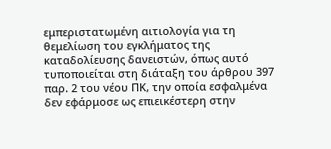εμπεριστατωμένη αιτιολογία για τη θεμελίωση του εγκλήματος της καταδολίευσης δανειστών, όπως αυτό τυποποιείται στη διάταξη του άρθρου 397 παρ. 2 του νέου ΠΚ, την οποία εσφαλμένα δεν εφάρμοσε ως επιεικέστερη στην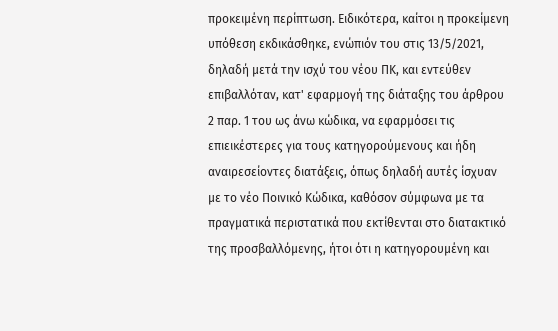προκειμένη περίπτωση. Ειδικότερα, καίτοι η προκείμενη υπόθεση εκδικάσθηκε, ενώπιόν του στις 13/5/2021, δηλαδή μετά την ισχύ του νέου ΠΚ, και εντεύθεν επιβαλλόταν, κατ' εφαρμογή της διάταξης του άρθρου 2 παρ. 1 του ως άνω κώδικα, να εφαρμόσει τις επιεικέστερες για τους κατηγορούμενους και ήδη αναιρεσείοντες διατάξεις, όπως δηλαδή αυτές ίσχυαν με το νέο Ποινικό Κώδικα, καθόσον σύμφωνα με τα πραγματικά περιστατικά που εκτίθενται στο διατακτικό της προσβαλλόμενης, ήτοι ότι η κατηγορουμένη και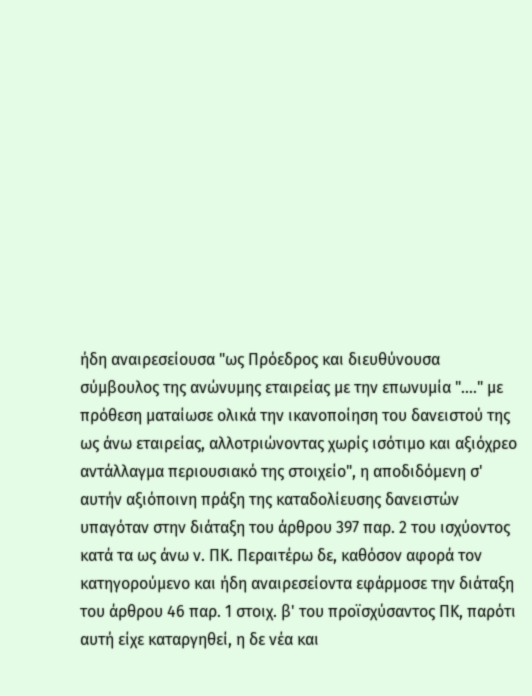ήδη αναιρεσείουσα "ως Πρόεδρος και διευθύνουσα σύμβουλος της ανώνυμης εταιρείας με την επωνυμία "...." με πρόθεση ματαίωσε ολικά την ικανοποίηση του δανειστού της ως άνω εταιρείας, αλλοτριώνοντας χωρίς ισότιμο και αξιόχρεο αντάλλαγμα περιουσιακό της στοιχείο", η αποδιδόμενη σ' αυτήν αξιόποινη πράξη της καταδολίευσης δανειστών υπαγόταν στην διάταξη του άρθρου 397 παρ. 2 του ισχύοντος κατά τα ως άνω ν. ΠΚ. Περαιτέρω δε, καθόσον αφορά τον κατηγορούμενο και ήδη αναιρεσείοντα εφάρμοσε την διάταξη του άρθρου 46 παρ. 1 στοιχ. β' του προϊσχύσαντος ΠΚ, παρότι αυτή είχε καταργηθεί, η δε νέα και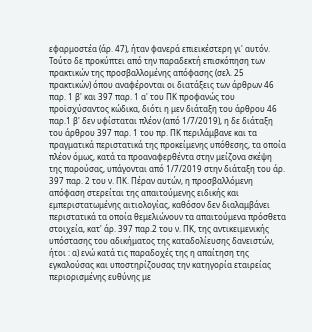εφαρμοστέα (άρ. 47), ήταν φανερά επιεικέστερη γι' αυτόν. Τούτο δε προκύπτει από την παραδεκτή επισκόπηση των πρακτικών της προσβαλλομένης απόφασης (σελ. 25 πρακτικών) όπου αναφέρονται οι διατάξεις των άρθρων 46 παρ. 1 β' και 397 παρ. 1 α' του ΠΚ προφανώς του προϊσχύσαντος κώδικα, διότι η μεν διάταξη του άρθρου 46 παρ.1 β' δεν υφίσταται πλέον (από 1/7/2019), η δε διάταξη του άρθρου 397 παρ. 1 του πρ. ΠΚ περιλάμβανε και τα πραγματικά περιστατικά της προκείμενης υπόθεσης, τα οποία πλέον όμως, κατά τα προαναφερθέντα στην μείζονα σκέψη της παρούσας, υπάγονται από 1/7/2019 στην διάταξη του άρ. 397 παρ. 2 του ν. ΠΚ. Πέραν αυτών, η προσβαλλόμενη απόφαση στερείται της απαιτούμενης ειδικής και εμπεριστατωμένης αιτιολογίας, καθόσον δεν διαλαμβάνει περιστατικά τα οποία θεμελιώνουν τα απαιτούμενα πρόσθετα στοιχεία, κατ' άρ. 397 παρ.2 του ν. ΠΚ, της αντικειμενικής υπόστασης του αδικήματος της καταδολίευσης δανειστών, ήτοι : α) ενώ κατά τις παραδοχές της η απαίτηση της εγκαλούσας και υποστηρίζουσας την κατηγορία εταιρείας περιορισμένης ευθύνης με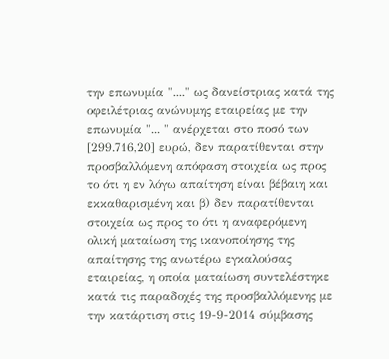την επωνυμία "...." ως δανείστριας κατά της οφειλέτριας ανώνυμης εταιρείας με την επωνυμία "... " ανέρχεται στο ποσό των [299.716,20] ευρώ, δεν παρατίθενται στην προσβαλλόμενη απόφαση στοιχεία ως προς το ότι η εν λόγω απαίτηση είναι βέβαιη και εκκαθαρισμένη και β) δεν παρατίθενται στοιχεία ως προς το ότι η αναφερόμενη ολική ματαίωση της ικανοποίησης της απαίτησης της ανωτέρω εγκαλούσας εταιρείας, η οποία ματαίωση συντελέστηκε κατά τις παραδοχές της προσβαλλόμενης με την κατάρτιση στις 19-9-2014 σύμβασης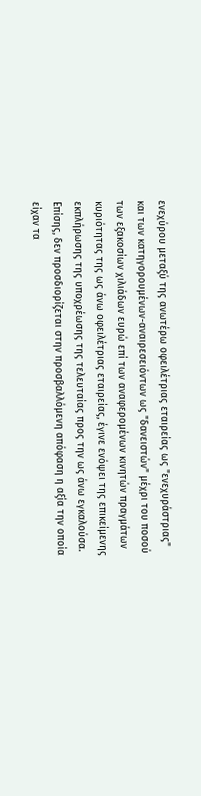ενεχύρου μεταξύ της ανωτέρω οφειλέτριας εταιρείας ως "ενεχυράστριας" και των κατηγορουμένων-αναιρεσειόντων ως "δανειστών" μέχρι του ποσού των εξακοσίων χιλιάδων ευρώ επί των αναφερομένων κινητών πραγμάτων κυριότητας της ως άνω οφειλέτριας εταιρείας, έγινε ενόψει της επικείμενης εκπλήρωσης της υποχρέωσης της τελευταίας προς την ως άνω εγκαλούσα. Επίσης, δεν προσδιορίζεται στην προσβαλλόμενη απόφαση η αξία την οποία είχαν τα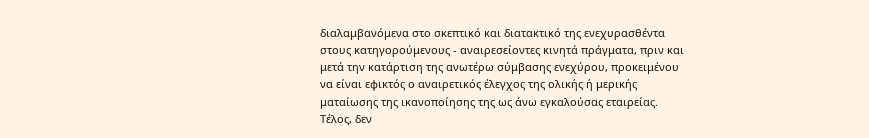διαλαμβανόμενα στο σκεπτικό και διατακτικό της ενεχυρασθέντα στους κατηγορούμενους - αναιρεσείοντες κινητά πράγματα, πριν και μετά την κατάρτιση της ανωτέρω σύμβασης ενεχύρου, προκειμένου να είναι εφικτός ο αναιρετικός έλεγχος της ολικής ή μερικής ματαίωσης της ικανοποίησης της ως άνω εγκαλούσας εταιρείας. Τέλος, δεν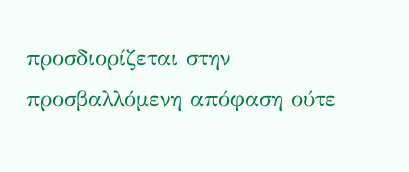προσδιορίζεται στην προσβαλλόμενη απόφαση ούτε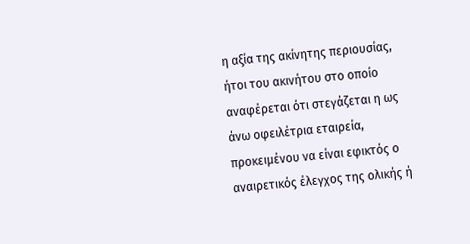η αξία της ακίνητης περιουσίας, ήτοι του ακινήτου στο οποίο αναφέρεται ότι στεγάζεται η ως άνω οφειλέτρια εταιρεία, προκειμένου να είναι εφικτός ο αναιρετικός έλεγχος της ολικής ή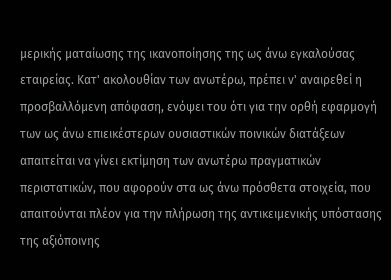μερικής ματαίωσης της ικανοποίησης της ως άνω εγκαλούσας εταιρείας. Κατ' ακολουθίαν των ανωτέρω, πρέπει ν' αναιρεθεί η προσβαλλόμενη απόφαση, ενόψει του ότι για την ορθή εφαρμογή των ως άνω επιεικέστερων ουσιαστικών ποινικών διατάξεων απαιτείται να γίνει εκτίμηση των ανωτέρω πραγματικών περιστατικών, που αφορούν στα ως άνω πρόσθετα στοιχεία, που απαιτούνται πλέον για την πλήρωση της αντικειμενικής υπόστασης της αξιόποινης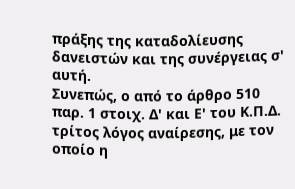πράξης της καταδολίευσης δανειστών και της συνέργειας σ' αυτή.
Συνεπώς, ο από το άρθρο 510 παρ. 1 στοιχ. Δ' και Ε' του Κ.Π.Δ. τρίτος λόγος αναίρεσης, με τον οποίο η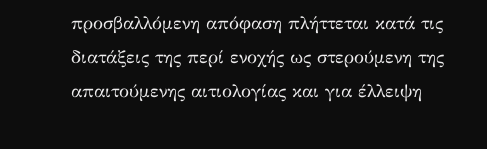προσβαλλόμενη απόφαση πλήττεται κατά τις διατάξεις της περί ενοχής ως στερούμενη της απαιτούμενης αιτιολογίας και για έλλειψη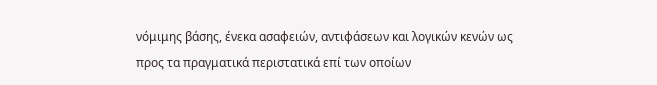νόμιμης βάσης, ένεκα ασαφειών, αντιφάσεων και λογικών κενών ως προς τα πραγματικά περιστατικά επί των οποίων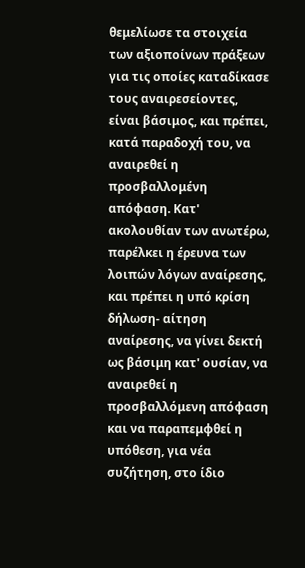θεμελίωσε τα στοιχεία των αξιοποίνων πράξεων για τις οποίες καταδίκασε τους αναιρεσείοντες, είναι βάσιμος, και πρέπει, κατά παραδοχή του, να αναιρεθεί η προσβαλλομένη απόφαση. Κατ' ακολουθίαν των ανωτέρω, παρέλκει η έρευνα των λοιπών λόγων αναίρεσης, και πρέπει η υπό κρίση δήλωση- αίτηση αναίρεσης, να γίνει δεκτή ως βάσιμη κατ' ουσίαν, να αναιρεθεί η προσβαλλόμενη απόφαση και να παραπεμφθεί η υπόθεση, για νέα συζήτηση, στο ίδιο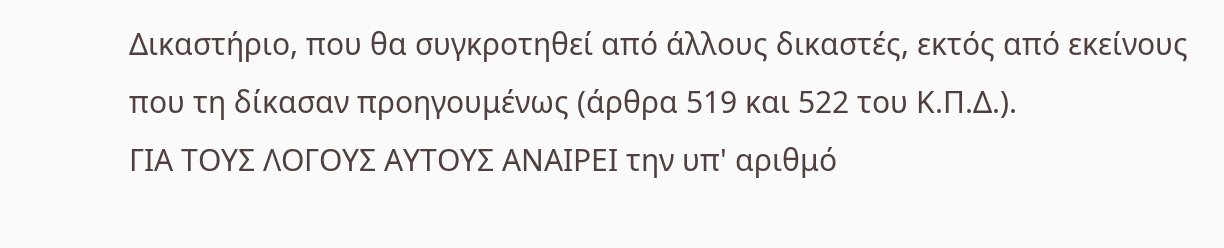Δικαστήριο, που θα συγκροτηθεί από άλλους δικαστές, εκτός από εκείνους που τη δίκασαν προηγουμένως (άρθρα 519 και 522 του Κ.Π.Δ.).
ΓΙΑ ΤΟΥΣ ΛΟΓΟΥΣ ΑΥΤΟΥΣ ΑΝΑΙΡΕΙ την υπ' αριθμό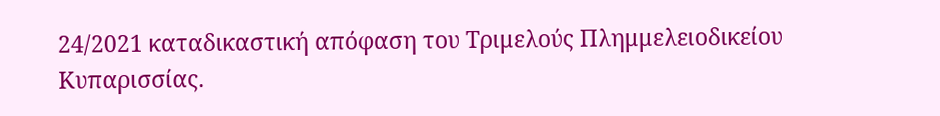24/2021 καταδικαστική απόφαση του Τριμελούς Πλημμελειοδικείου Κυπαρισσίας.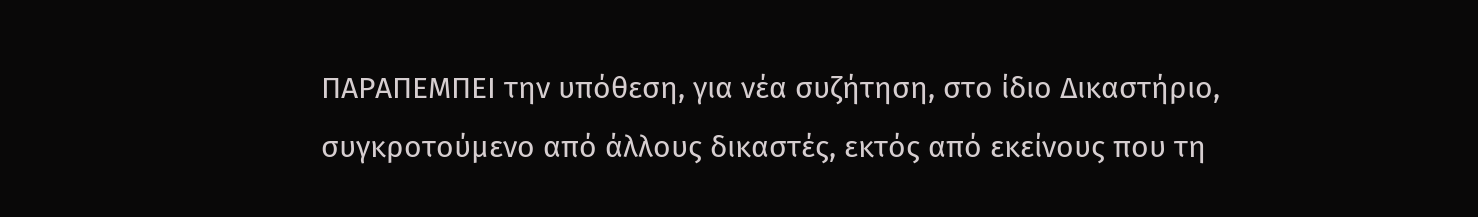ΠΑΡΑΠΕΜΠΕΙ την υπόθεση, για νέα συζήτηση, στο ίδιο Δικαστήριο, συγκροτούμενο από άλλους δικαστές, εκτός από εκείνους που τη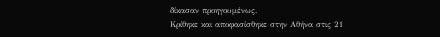δίκασαν προηγουμένως.
Κρίθηκε και αποφασίσθηκε στην Αθήνα στις 21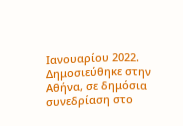Ιανουαρίου 2022.
Δημοσιεύθηκε στην Αθήνα, σε δημόσια συνεδρίαση στο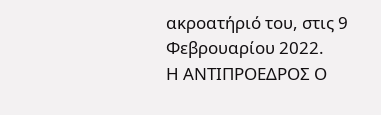ακροατήριό του, στις 9 Φεβρουαρίου 2022.
Η ΑΝΤΙΠΡΟΕΔΡΟΣ Ο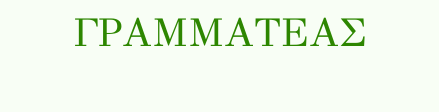ΓΡΑΜΜΑΤΕΑΣ